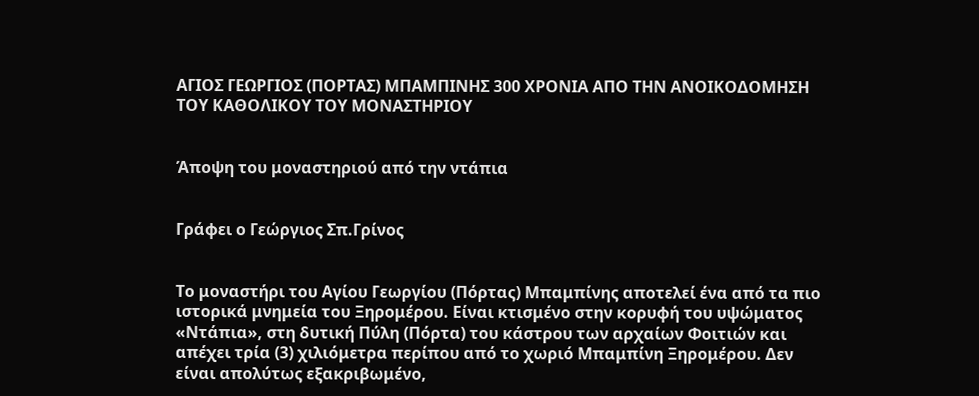ΑΓΙΟΣ ΓΕΩΡΓΙΟΣ (ΠΟΡΤΑΣ) ΜΠΑΜΠΙΝΗΣ 300 ΧΡΟΝΙΑ ΑΠΟ ΤΗΝ ΑΝΟΙΚΟΔΟΜΗΣΗ ΤΟΥ ΚΑΘΟΛΙΚΟΥ ΤΟΥ ΜΟΝΑΣΤΗΡΙΟΥ


Άποψη του μοναστηριού από την ντάπια


Γράφει ο Γεώργιος Σπ.Γρίνος


Το μοναστήρι του Αγίου Γεωργίου (Πόρτας) Μπαμπίνης αποτελεί ένα από τα πιο ιστορικά μνημεία του Ξηρομέρου. Είναι κτισμένο στην κορυφή του υψώματος «Ντάπια», στη δυτική Πύλη (Πόρτα) του κάστρου των αρχαίων Φοιτιών και απέχει τρία (3) χιλιόμετρα περίπου από το χωριό Μπαμπίνη Ξηρομέρου. Δεν είναι απολύτως εξακριβωμένο,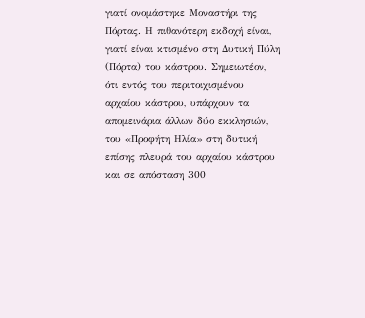γιατί ονομάστηκε Μοναστήρι της Πόρτας. Η πιθανότερη εκδοχή είναι, γιατί είναι κτισμένο στη Δυτική Πύλη (Πόρτα) του κάστρου. Σημειωτέον, ότι εντός του περιτοιχισμένου αρχαίου κάστρου, υπάρχουν τα απομεινάρια άλλων δύο εκκλησιών, του «Προφήτη Ηλία» στη δυτική επίσης πλευρά του αρχαίου κάστρου και σε απόσταση 300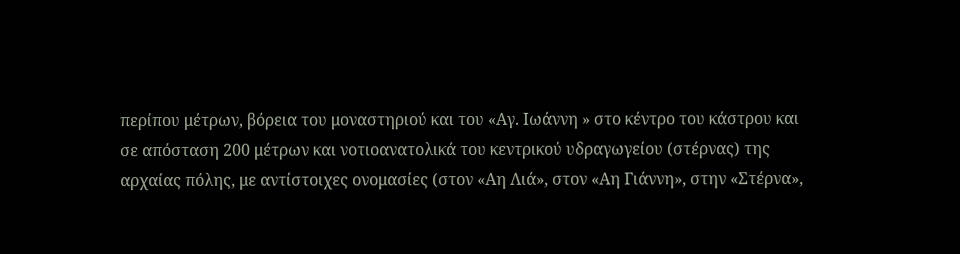περίπου μέτρων, βόρεια του μοναστηριού και του «Αγ. Ιωάννη » στο κέντρο του κάστρου και σε απόσταση 200 μέτρων και νοτιοανατολικά του κεντρικού υδραγωγείου (στέρνας) της αρχαίας πόλης, με αντίστοιχες ονομασίες (στον «Αη Λιά», στον «Αη Γιάννη», στην «Στέρνα»,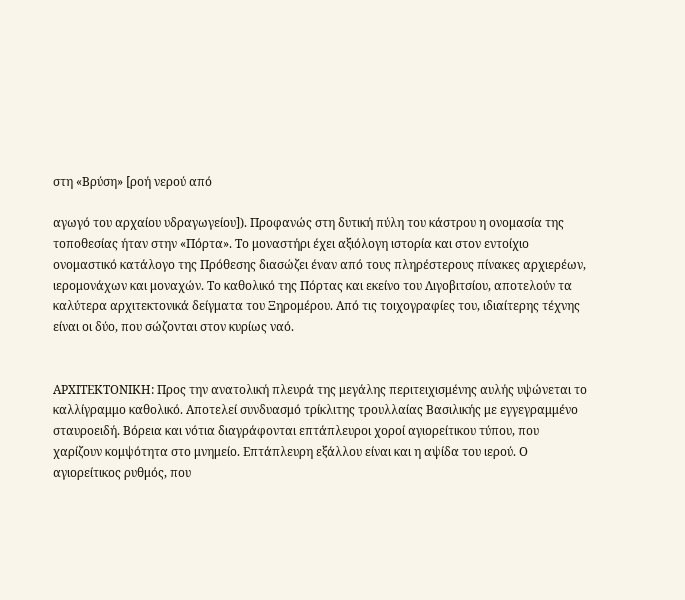στη «Βρύση» [ροή νερού από

αγωγό του αρχαίου υδραγωγείου]). Προφανώς στη δυτική πύλη του κάστρου η ονομασία της τοποθεσίας ήταν στην «Πόρτα». Το μοναστήρι έχει αξιόλογη ιστορία και στον εντοίχιο ονομαστικό κατάλογο της Πρόθεσης διασώζει έναν από τους πληρέστερους πίνακες αρχιερέων, ιερομονάχων και μοναχών. Το καθολικό της Πόρτας και εκείνο του Λιγοβιτσίου, αποτελούν τα καλύτερα αρχιτεκτονικά δείγματα του Ξηρομέρου. Από τις τοιχογραφίες του, ιδιαίτερης τέχνης είναι οι δύο, που σώζονται στον κυρίως ναό.


ΑΡΧΙΤΕΚΤΟΝΙΚΗ: Προς την ανατολική πλευρά της μεγάλης περιτειχισμένης αυλής υψώνεται το καλλίγραμμο καθολικό. Αποτελεί συνδυασμό τρίκλιτης τρουλλαίας Βασιλικής με εγγεγραμμένο σταυροειδή. Βόρεια και νότια διαγράφονται επτάπλευροι χοροί αγιορείτικου τύπου, που χαρίζουν κομψότητα στο μνημείο. Επτάπλευρη εξάλλου είναι και η αψίδα του ιερού. Ο αγιορείτικος ρυθμός, που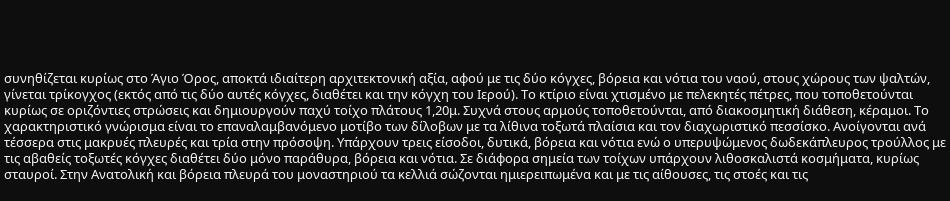συνηθίζεται κυρίως στο Άγιο Όρος, αποκτά ιδιαίτερη αρχιτεκτονική αξία, αφού με τις δύο κόγχες, βόρεια και νότια του ναού, στους χώρους των ψαλτών, γίνεται τρίκογχος (εκτός από τις δύο αυτές κόγχες, διαθέτει και την κόγχη του Ιερού). Το κτίριο είναι χτισμένο με πελεκητές πέτρες, που τοποθετούνται κυρίως σε οριζόντιες στρώσεις και δημιουργούν παχύ τοίχο πλάτους 1,20μ. Συχνά στους αρμούς τοποθετούνται, από διακοσμητική διάθεση, κέραμοι. Το χαρακτηριστικό γνώρισμα είναι το επαναλαμβανόμενο μοτίβο των δίλοβων με τα λίθινα τοξωτά πλαίσια και τον διαχωριστικό πεσσίσκο. Ανοίγονται ανά τέσσερα στις μακρυές πλευρές και τρία στην πρόσοψη. Υπάρχουν τρεις είσοδοι, δυτικά, βόρεια και νότια ενώ ο υπερυψώμενος δωδεκάπλευρος τρούλλος με τις αβαθείς τοξωτές κόγχες διαθέτει δύο μόνο παράθυρα, βόρεια και νότια. Σε διάφορα σημεία των τοίχων υπάρχουν λιθοσκαλιστά κοσμήματα, κυρίως σταυροί. Στην Ανατολική και βόρεια πλευρά του μοναστηριού τα κελλιά σώζονται ημιερειπωμένα και με τις αίθουσες, τις στοές και τις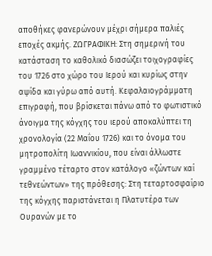αποθήκες φανερώνουν μέχρι σήμερα παλιές εποχές ακμής. ΖΩΓΡΑΦΙΚΗ: Στη σημερινή του κατάσταση το καθολικό διασώζει τοιχογραφίες του 1726 στο χώρο του Ιερού και κυρίως στην αψίδα και γύρω από αυτή. Κεφαλαιογράμματη επιγραφή, που βρίσκεται πάνω από το φωτιστικό άνοιγμα της κόγχης του ιερού αποκαλύπτει τη χρονολογία (22 Μαΐου 1726) και το όνομα του μητροπολίτη Ιωαννικίου, που είναι άλλωστε γραμμένο τέταρτο στον κατάλογο «ζώντων καί τεθνεώντων» της πρόθεσης: Στη τεταρτοσφαίριο της κόγχης παριστάνεται η Πλατυτέρα των Ουρανών με το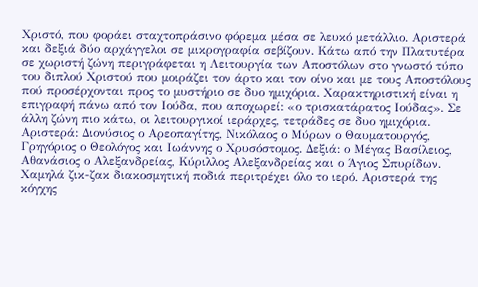Χριστό, που φοράει σταχτοπράσινο φόρεμα μέσα σε λευκό μετάλλιο. Αριστερά και δεξιά δύο αρχάγγελοι σε μικρογραφία σεβίζουν. Κάτω από την Πλατυτέρα σε χωριστή ζώνη περιγράφεται η Λειτουργία των Αποστόλων στο γνωστό τύπο του διπλού Χριστού που μοιράζει τον άρτο και τον οίνο και με τους Αποστόλους πού προσέρχονται προς το μυστήριο σε δυο ημιχόρια. Χαρακτηριστική είναι η επιγραφή πάνω από τον Ιούδα, που αποχωρεί: «ο τρισκατάρατος Ιούδας». Σε άλλη ζώνη πιο κάτω, οι λειτουργικοί ιεράρχες, τετράδες σε δυο ημιχόρια. Αριστερά: Διονύσιος ο Αρεοπαγίτης, Νικόλαος ο Μύρων ο Θαυματουργός, Γρηγόριος ο Θεολόγος και Ιωάννης ο Χρυσόστομος. Δεξιά: ο Μέγας Βασίλειος, Αθανάσιος ο Αλεξανδρείας, Κύριλλος Αλεξανδρείας και ο Άγιος Σπυρίδων. Χαμηλά ζικ-ζακ διακοσμητική ποδιά περιτρέχει όλο το ιερό. Αριστερά της κόγχης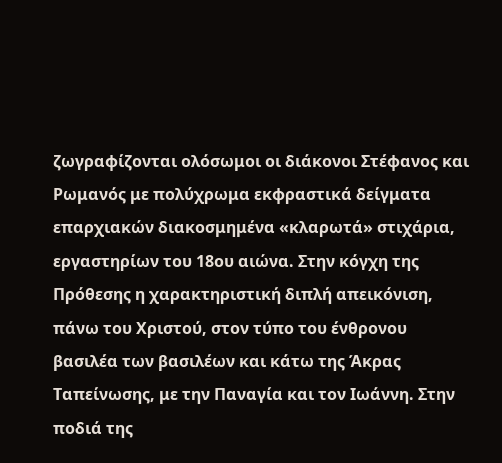ζωγραφίζονται ολόσωμοι οι διάκονοι Στέφανος και Ρωμανός με πολύχρωμα εκφραστικά δείγματα επαρχιακών διακοσμημένα «κλαρωτά» στιχάρια, εργαστηρίων του 18ου αιώνα. Στην κόγχη της Πρόθεσης η χαρακτηριστική διπλή απεικόνιση, πάνω του Χριστού, στον τύπο του ένθρονου βασιλέα των βασιλέων και κάτω της Άκρας Ταπείνωσης, με την Παναγία και τον Ιωάννη. Στην ποδιά της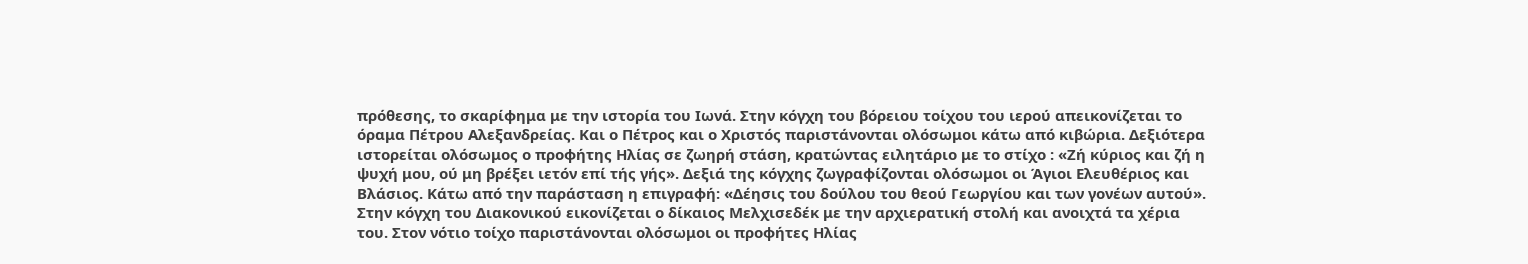πρόθεσης, το σκαρίφημα με την ιστορία του Ιωνά. Στην κόγχη του βόρειου τοίχου του ιερού απεικονίζεται το όραμα Πέτρου Αλεξανδρείας. Και ο Πέτρος και ο Χριστός παριστάνονται ολόσωμοι κάτω από κιβώρια. Δεξιότερα ιστορείται ολόσωμος ο προφήτης Ηλίας σε ζωηρή στάση, κρατώντας ειλητάριο με το στίχο : «Ζή κύριος και ζή η ψυχή μου, ού μη βρέξει ιετόν επί τής γής». Δεξιά της κόγχης ζωγραφίζονται ολόσωμοι οι Άγιοι Ελευθέριος και Βλάσιος. Κάτω από την παράσταση η επιγραφή: «Δέησις του δούλου του θεού Γεωργίου και των γονέων αυτού». Στην κόγχη του Διακονικού εικονίζεται ο δίκαιος Μελχισεδέκ με την αρχιερατική στολή και ανοιχτά τα χέρια του. Στον νότιο τοίχο παριστάνονται ολόσωμοι οι προφήτες Ηλίας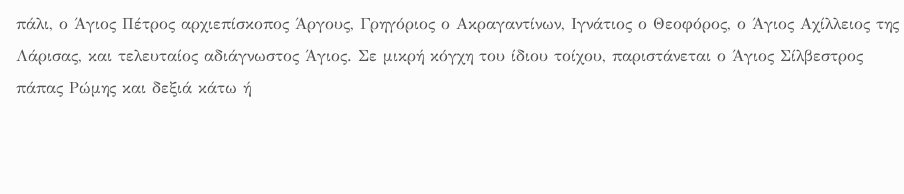πάλι, ο Άγιος Πέτρος αρχιεπίσκοπος Άργους, Γρηγόριος ο Ακραγαντίνων, Ιγνάτιος ο Θεοφόρος, ο Άγιος Αχίλλειος της Λάρισας, και τελευταίος αδιάγνωστος Άγιος. Σε μικρή κόγχη του ίδιου τοίχου, παριστάνεται ο Άγιος Σίλβεστρος πάπας Ρώμης και δεξιά κάτω ή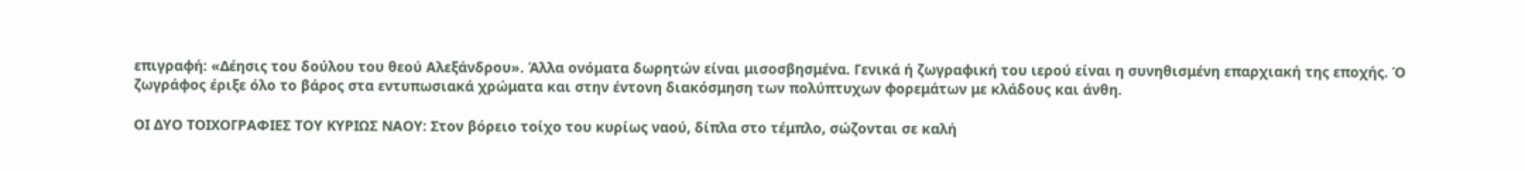επιγραφή: «Δέησις του δούλου του θεού Αλεξάνδρου». Άλλα ονόματα δωρητών είναι μισοσβησμένα. Γενικά ή ζωγραφική του ιερού είναι η συνηθισμένη επαρχιακή της εποχής. Ό ζωγράφος έριξε όλο το βάρος στα εντυπωσιακά χρώματα και στην έντονη διακόσμηση των πολύπτυχων φορεμάτων με κλάδους και άνθη.

ΟΙ ΔΥΟ ΤΟΙΧΟΓΡΑΦΙΕΣ TOΥ ΚΥΡΙΩΣ ΝΑΟΥ: Στον βόρειο τοίχο του κυρίως ναού, δίπλα στο τέμπλο, σώζονται σε καλή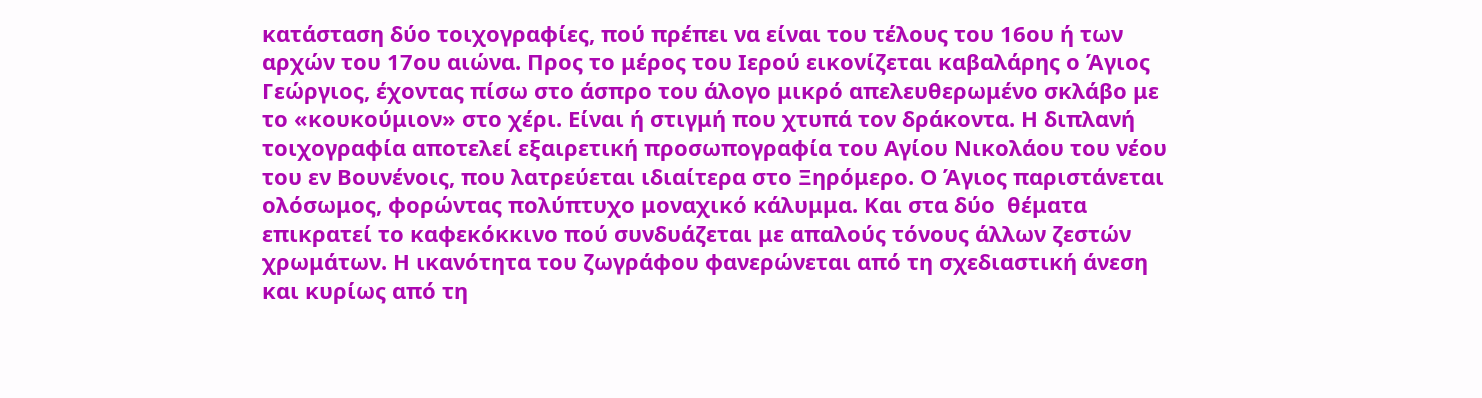κατάσταση δύο τοιχογραφίες, πού πρέπει να είναι του τέλους του 16ου ή των αρχών του 17ου αιώνα. Προς το μέρος του Ιερού εικονίζεται καβαλάρης ο Άγιος Γεώργιος, έχοντας πίσω στο άσπρο του άλογο μικρό απελευθερωμένο σκλάβο με το «κουκούμιον» στο χέρι. Είναι ή στιγμή που χτυπά τον δράκοντα. Η διπλανή τοιχογραφία αποτελεί εξαιρετική προσωπογραφία του Αγίου Νικολάου του νέου του εν Βουνένοις, που λατρεύεται ιδιαίτερα στο Ξηρόμερο. Ο Άγιος παριστάνεται ολόσωμος, φορώντας πολύπτυχο μοναχικό κάλυμμα. Και στα δύο  θέματα επικρατεί το καφεκόκκινο πού συνδυάζεται με απαλούς τόνους άλλων ζεστών χρωμάτων. Η ικανότητα του ζωγράφου φανερώνεται από τη σχεδιαστική άνεση και κυρίως από τη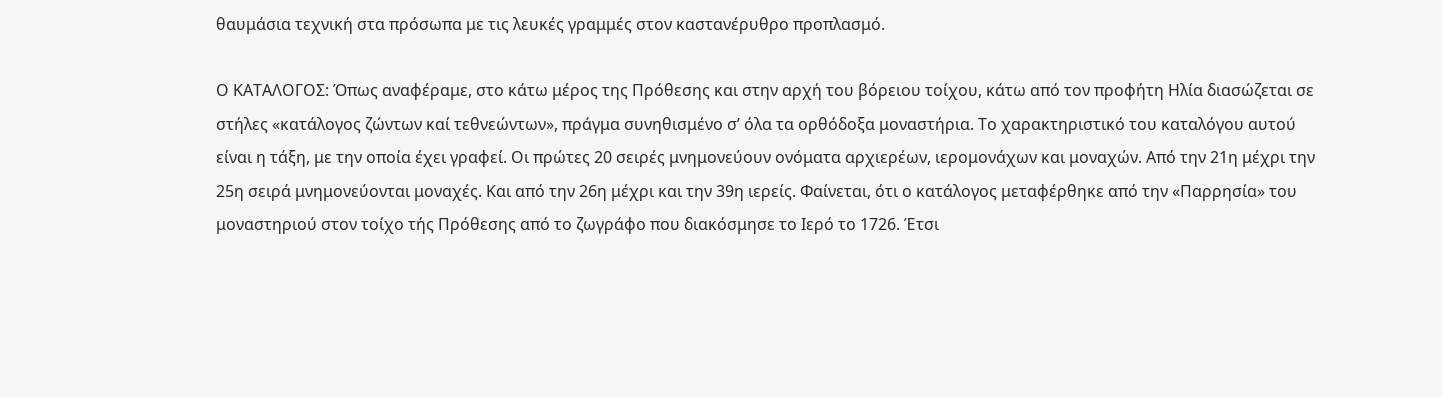θαυμάσια τεχνική στα πρόσωπα με τις λευκές γραμμές στον καστανέρυθρο προπλασμό.

Ο ΚΑΤΑΛΟΓΟΣ: Όπως αναφέραμε, στο κάτω μέρος της Πρόθεσης και στην αρχή του βόρειου τοίχου, κάτω από τον προφήτη Ηλία διασώζεται σε στήλες «κατάλογος ζώντων καί τεθνεώντων», πράγμα συνηθισμένο σ’ όλα τα ορθόδοξα μοναστήρια. Το χαρακτηριστικό του καταλόγου αυτού είναι η τάξη, με την οποία έχει γραφεί. Οι πρώτες 20 σειρές μνημονεύουν ονόματα αρχιερέων, ιερομονάχων και μοναχών. Από την 21η μέχρι την 25η σειρά μνημονεύονται μοναχές. Και από την 26η μέχρι και την 39η ιερείς. Φαίνεται, ότι ο κατάλογος μεταφέρθηκε από την «Παρρησία» του μοναστηριού στον τοίχο τής Πρόθεσης από το ζωγράφο που διακόσμησε το Ιερό το 1726. Έτσι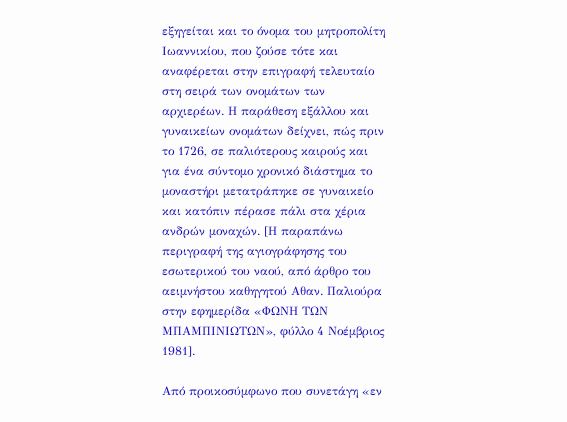εξηγείται και το όνομα του μητροπολίτη Ιωαννικίου, που ζούσε τότε και αναφέρεται στην επιγραφή τελευταίο στη σειρά των ονομάτων των αρχιερέων. Η παράθεση εξάλλου και γυναικείων ονομάτων δείχνει, πώς πριν το 1726, σε παλιότερους καιρούς και για ένα σύντομο χρονικό διάστημα το μοναστήρι μετατράπηκε σε γυναικείο και κατόπιν πέρασε πάλι στα χέρια ανδρών μοναχών. [Η παραπάνω περιγραφή της αγιογράφησης του εσωτερικού του ναού, από άρθρο του αειμνήστου καθηγητού Αθαν. Παλιούρα στην εφημερίδα «ΦΩΝΗ ΤΩΝ ΜΠΑΜΠΙΝΙΩΤΩΝ», φύλλο 4 Νοέμβριος 1981].

Από προικοσύμφωνο που συνετάγη «εν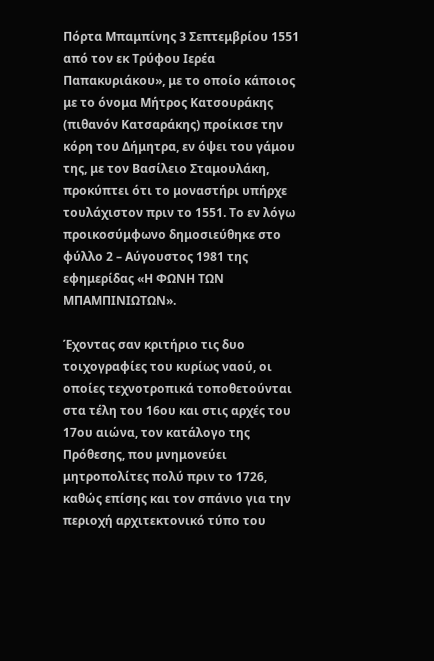Πόρτα Μπαμπίνης 3 Σεπτεμβρίου 1551 από τον εκ Τρύφου Ιερέα Παπακυριάκου», με το οποίο κάποιος με το όνομα Μήτρος Κατσουράκης (πιθανόν Κατσαράκης) προίκισε την κόρη του Δήμητρα, εν όψει του γάμου της, με τον Βασίλειο Σταμουλάκη, προκύπτει ότι το μοναστήρι υπήρχε τουλάχιστον πριν το 1551. Το εν λόγω προικοσύμφωνο δημοσιεύθηκε στο φύλλο 2 – Αύγουστος 1981 της εφημερίδας «Η ΦΩΝΗ ΤΩΝ ΜΠΑΜΠΙΝΙΩΤΩΝ».

Έχοντας σαν κριτήριο τις δυο τοιχογραφίες του κυρίως ναού, οι οποίες τεχνοτροπικά τοποθετούνται στα τέλη του 16ου και στις αρχές του 17ου αιώνα, τον κατάλογο της Πρόθεσης, που μνημονεύει μητροπολίτες πολύ πριν το 1726, καθώς επίσης και τον σπάνιο για την περιοχή αρχιτεκτονικό τύπο του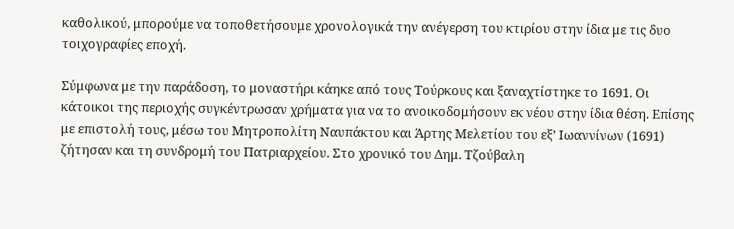καθολικού, μπορούμε να τοποθετήσουμε χρονολογικά την ανέγερση του κτιρίου στην ίδια με τις δυο τοιχογραφίες εποχή.

Σύμφωνα με την παράδοση, το μοναστήρι κάηκε από τους Τούρκους και ξαναχτίστηκε το 1691. Οι κάτοικοι της περιοχής συγκέντρωσαν χρήματα για να το ανοικοδομήσουν εκ νέου στην ίδια θέση. Επίσης με επιστολή τους, μέσω του Μητροπολίτη Ναυπάκτου και Άρτης Μελετίου του εξ’ Ιωαννίνων (1691) ζήτησαν και τη συνδρομή του Πατριαρχείου. Στο χρονικό του Δημ. Τζούβαλη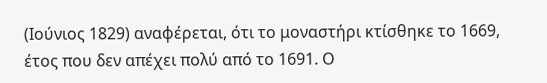(Ιούνιος 1829) αναφέρεται, ότι το μοναστήρι κτίσθηκε το 1669, έτος που δεν απέχει πολύ από το 1691. Ο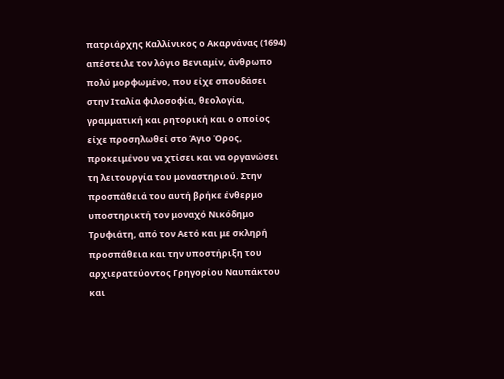πατριάρχης Καλλίνικος ο Ακαρνάνας (1694) απέστειλε τον λόγιο Βενιαμίν, άνθρωπο πολύ μορφωμένο, που είχε σπουδάσει στην Ιταλία φιλοσοφία, θεολογία, γραμματική και ρητορική και ο οποίος είχε προσηλωθεί στο Άγιο Όρος, προκειμένου να χτίσει και να οργανώσει τη λειτουργία του μοναστηριού. Στην προσπάθειά του αυτή βρήκε ένθερμο υποστηρικτή τον μοναχό Νικόδημο Τρυφιάτη, από τον Αετό και με σκληρή προσπάθεια και την υποστήριξη του αρχιερατεύοντος Γρηγορίου Ναυπάκτου και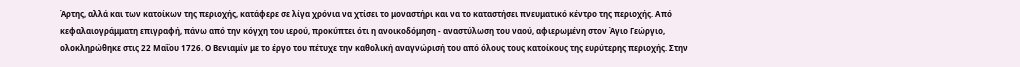Άρτης, αλλά και των κατοίκων της περιοχής, κατάφερε σε λίγα χρόνια να χτίσει το μοναστήρι και να το καταστήσει πνευματικό κέντρο της περιοχής. Από κεφαλαιογράμματη επιγραφή, πάνω από την κόγχη του ιερού, προκύπτει ότι η ανοικοδόμηση - αναστύλωση του ναού, αφιερωμένη στον Άγιο Γεώργιο, ολοκληρώθηκε στις 22 Μαΐου 1726. Ο Βενιαμίν με το έργο του πέτυχε την καθολική αναγνώρισή του από όλους τους κατοίκους της ευρύτερης περιοχής. Στην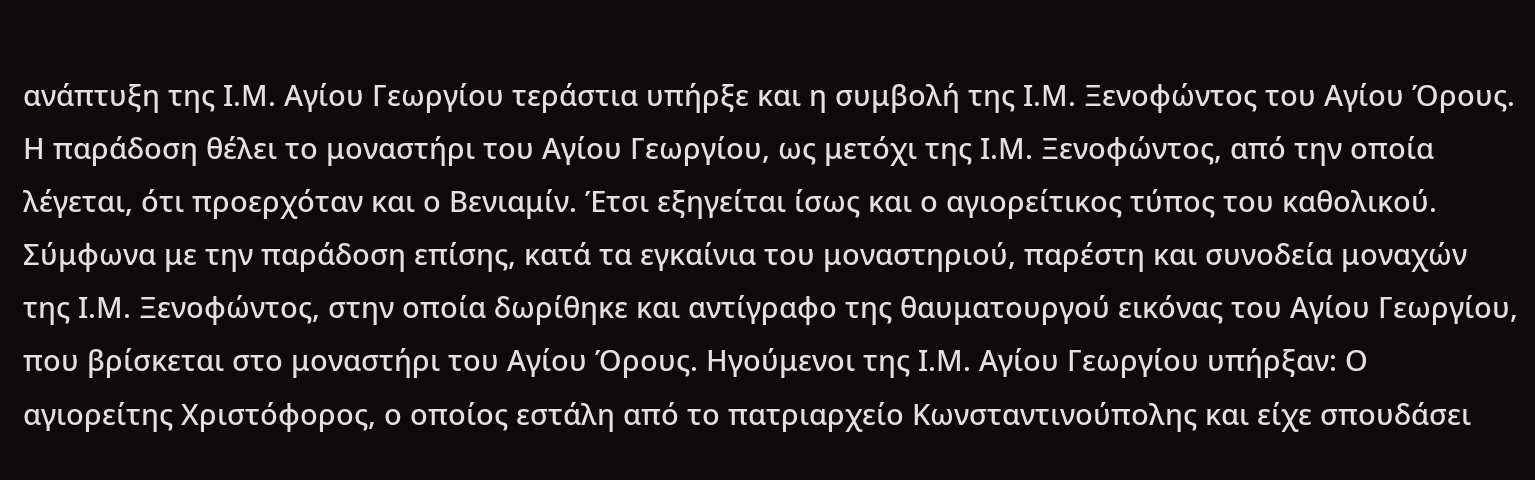ανάπτυξη της Ι.Μ. Αγίου Γεωργίου τεράστια υπήρξε και η συμβολή της Ι.Μ. Ξενοφώντος του Αγίου Όρους. Η παράδοση θέλει το μοναστήρι του Αγίου Γεωργίου, ως μετόχι της Ι.Μ. Ξενοφώντος, από την οποία λέγεται, ότι προερχόταν και ο Βενιαμίν. Έτσι εξηγείται ίσως και ο αγιορείτικος τύπος του καθολικού. Σύμφωνα με την παράδοση επίσης, κατά τα εγκαίνια του μοναστηριού, παρέστη και συνοδεία μοναχών της Ι.Μ. Ξενοφώντος, στην οποία δωρίθηκε και αντίγραφο της θαυματουργού εικόνας του Αγίου Γεωργίου, που βρίσκεται στο μοναστήρι του Αγίου Όρους. Ηγούμενοι της Ι.Μ. Αγίου Γεωργίου υπήρξαν: Ο αγιορείτης Χριστόφορος, ο οποίος εστάλη από το πατριαρχείο Κωνσταντινούπολης και είχε σπουδάσει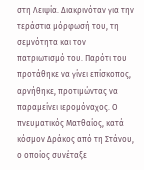στη Λειψία. Διακρινόταν για την τεράστια μόρφωσή του, τη σεμνότητα και τον πατριωτισμό του. Παρότι του προτάθηκε να γίνει επίσκοπος, αρνήθηκε, προτιμώντας να παραμείνει ιερομόναχος. Ο πνευματικός Ματθαίος, κατά κόσμον Δράκος από τη Στάνου, ο οποίος συνέταξε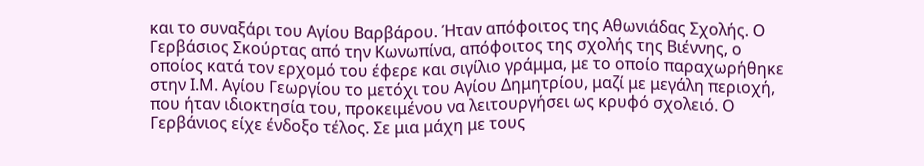και το συναξάρι του Αγίου Βαρβάρου. Ήταν απόφοιτος της Αθωνιάδας Σχολής. Ο Γερβάσιος Σκούρτας από την Κωνωπίνα, απόφοιτος της σχολής της Βιέννης, ο οποίος κατά τον ερχομό του έφερε και σιγίλιο γράμμα, με το οποίο παραχωρήθηκε στην Ι.Μ. Αγίου Γεωργίου το μετόχι του Αγίου Δημητρίου, μαζί με μεγάλη περιοχή, που ήταν ιδιοκτησία του, προκειμένου να λειτουργήσει ως κρυφό σχολειό. Ο Γερβάνιος είχε ένδοξο τέλος. Σε μια μάχη με τους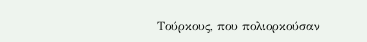Τούρκους, που πολιορκούσαν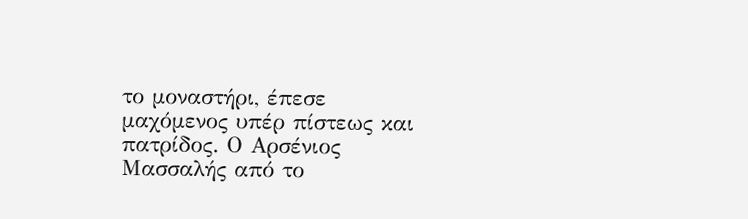το μοναστήρι, έπεσε μαχόμενος υπέρ πίστεως και πατρίδος. Ο Αρσένιος Μασσαλής από το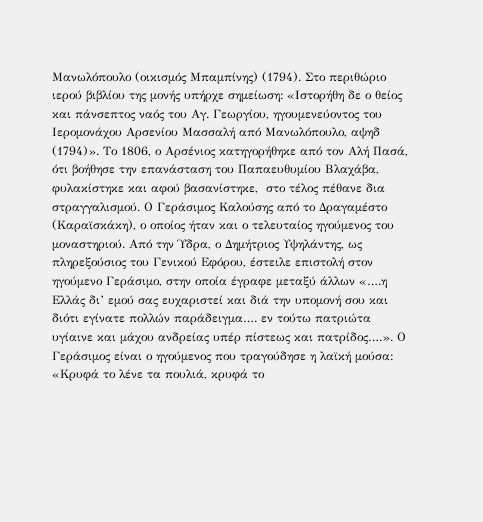Μανωλόπουλο (οικισμός Μπαμπίνης) (1794). Στο περιθώριο ιερού βιβλίου της μονής υπήρχε σημείωση: «Ιστορήθη δε ο θείος και πάνσεπτος ναός του Αγ. Γεωργίου, ηγουμενεύοντος του Ιερομονάχου Αρσενίου Μασσαλή από Μανωλόπουλο, αψηδ (1794)». Το 1806, ο Αρσένιος κατηγορήθηκε από τον Αλή Πασά, ότι βοήθησε την επανάσταση του Παπαευθυμίου Βλαχάβα, φυλακίστηκε και αφού βασανίστηκε,  στο τέλος πέθανε δια στραγγαλισμού. Ο Γεράσιμος Καλούσης από το Δραγαμέστο (Καραϊσκάκη), ο οποίος ήταν και ο τελευταίος ηγούμενος του μοναστηριού. Από την Ύδρα, ο Δημήτριος Υψηλάντης, ως πληρεξούσιος του Γενικού Εφόρου, έστειλε επιστολή στον ηγούμενο Γεράσιμο, στην οποία έγραφε μεταξύ άλλων «….η Ελλάς δι’ εμού σας ευχαριστεί και διά την υπομονή σου και διότι εγίνατε πολλών παράδειγμα…. εν τούτω πατριώτα υγίαινε και μάχου ανδρείας υπέρ πίστεως και πατρίδος….». Ο Γεράσιμος είναι ο ηγούμενος που τραγούδησε η λαϊκή μούσα: «Κρυφά το λένε τα πουλιά, κρυφά το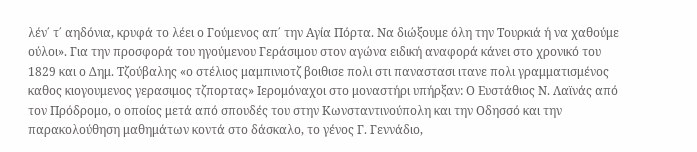λέν΄ τ΄ αηδόνια, κρυφά το λέει ο Γούμενος απ΄ την Αγία Πόρτα. Να διώξουμε όλη την Τουρκιά ή να χαθούμε ούλοι». Για την προσφορά του ηγούμενου Γεράσιμου στον αγώνα ειδική αναφορά κάνει στο χρονικό του 1829 και ο Δημ. Τζούβαλης «ο στέλιος μαμπινιοτζ βοιθισε πολι στι παναστασι ιτανε πολι γραμματισμένος καθος κιογουμενος γερασιμος τζπορτας» Ιερομόναχοι στο μοναστήρι υπήρξαν: Ο Ευστάθιος Ν. Λαϊνάς από τον Πρόδρομο, ο οποίος μετά από σπουδές του στην Κωνσταντινούπολη και την Οδησσό και την παρακολούθηση μαθημάτων κοντά στο δάσκαλο, το γένος Γ. Γεννάδιο,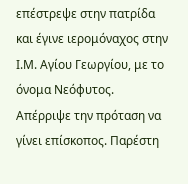επέστρεψε στην πατρίδα και έγινε ιερομόναχος στην Ι.Μ. Αγίου Γεωργίου, με το όνομα Νεόφυτος. Απέρριψε την πρόταση να γίνει επίσκοπος. Παρέστη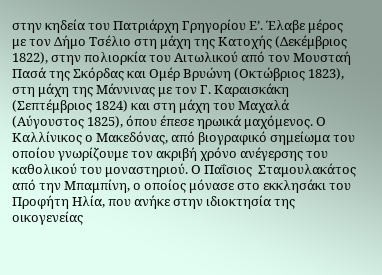στην κηδεία του Πατριάρχη Γρηγορίου Ε’. Έλαβε μέρος  με τον Δήμο Τσέλιο στη μάχη της Κατοχής (Δεκέμβριος 1822), στην πολιορκία του Αιτωλικού από τον Μουσταή Πασά της Σκόρδας και Ομέρ Βρυώνη (Οκτώβριος 1823), στη μάχη της Μάννινας με τον Γ. Καραισκάκη (Σεπτέμβριος 1824) και στη μάχη του Μαχαλά (Αύγουστος 1825), όπου έπεσε ηρωικά μαχόμενος. Ο Καλλίνικος ο Μακεδόνας, από βιογραφικό σημείωμα του οποίου γνωρίζουμε τον ακριβή χρόνο ανέγερσης του καθολικού του μοναστηριού. Ο Παΐσιος  Σταμουλακάτος από την Μπαμπίνη, ο οποίος μόνασε στο εκκλησάκι του Προφήτη Ηλία, που ανήκε στην ιδιοκτησία της οικογενείας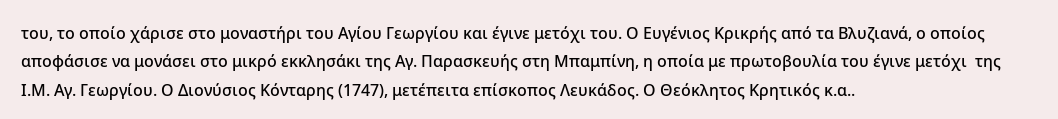του, το οποίο χάρισε στο μοναστήρι του Αγίου Γεωργίου και έγινε μετόχι του. Ο Ευγένιος Κρικρής από τα Βλυζιανά, ο οποίος αποφάσισε να μονάσει στο μικρό εκκλησάκι της Αγ. Παρασκευής στη Μπαμπίνη, η οποία με πρωτοβουλία του έγινε μετόχι  της Ι.Μ. Αγ. Γεωργίου. Ο Διονύσιος Κόνταρης (1747), μετέπειτα επίσκοπος Λευκάδος. Ο Θεόκλητος Κρητικός κ.α..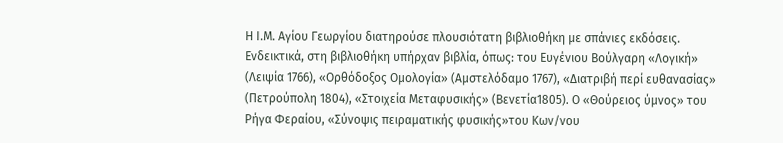Η Ι.Μ. Αγίου Γεωργίου διατηρούσε πλουσιότατη βιβλιοθήκη με σπάνιες εκδόσεις. Ενδεικτικά, στη βιβλιοθήκη υπήρχαν βιβλία, όπως: του Ευγένιου Βούλγαρη «Λογική» (Λειψία 1766), «Ορθόδοξος Ομολογία» (Αμστελόδαμο 1767), «Διατριβή περί ευθανασίας» (Πετρούπολη 1804), «Στοιχεία Μεταφυσικής» (Βενετία1805). Ο «Θούρειος ύμνος» του Ρήγα Φεραίου, «Σύνοψις πειραματικής φυσικής»του Κων/νου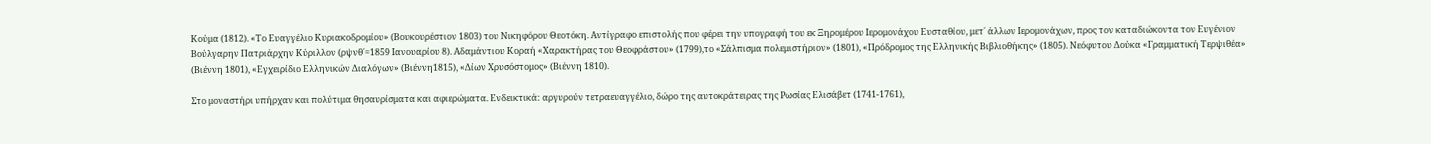Κούμα (1812). «Το Ευαγγέλιο Κυριακοδρομίου» (Βουκουρέστιον 1803) του Νικηφόρου Θεοτόκη. Αντίγραφο επιστολής που φέρει την υπογραφή του εκ Ξηρομέρου Ιερομονάχου Ευσταθίου, μετ΄ άλλων Ιερομονάχων, προς τον καταδιώκοντα τον Ευγένιον Βούλγαρην Πατριάρχην Κύριλλον (ρψνθ΄=1859 Ιανουαρίου 8). Αδαμάντιου Κοραή «Χαρακτήρας του Θεοφράστου» (1799),το «Σάλπισμα πολεμιστήριον» (1801), «Πρόδρομος της Ελληνικής Βιβλιοθήκης» (1805). Νεόφυτου Δούκα «Γραμματική Τερψιθέα» (Βιέννη 1801), «Εγχειρίδιο Ελληνικών Διαλόγων» (Βιέννη1815), «Δίων Χρυσόστομος» (Βιέννη 1810).

Στο μοναστήρι υπήρχαν και πολύτιμα θησαυρίσματα και αφιερώματα. Ενδεικτικά: αργυρούν τετραευαγγέλιο, δώρο της αυτοκράτειρας της Ρωσίας Ελισάβετ (1741-1761),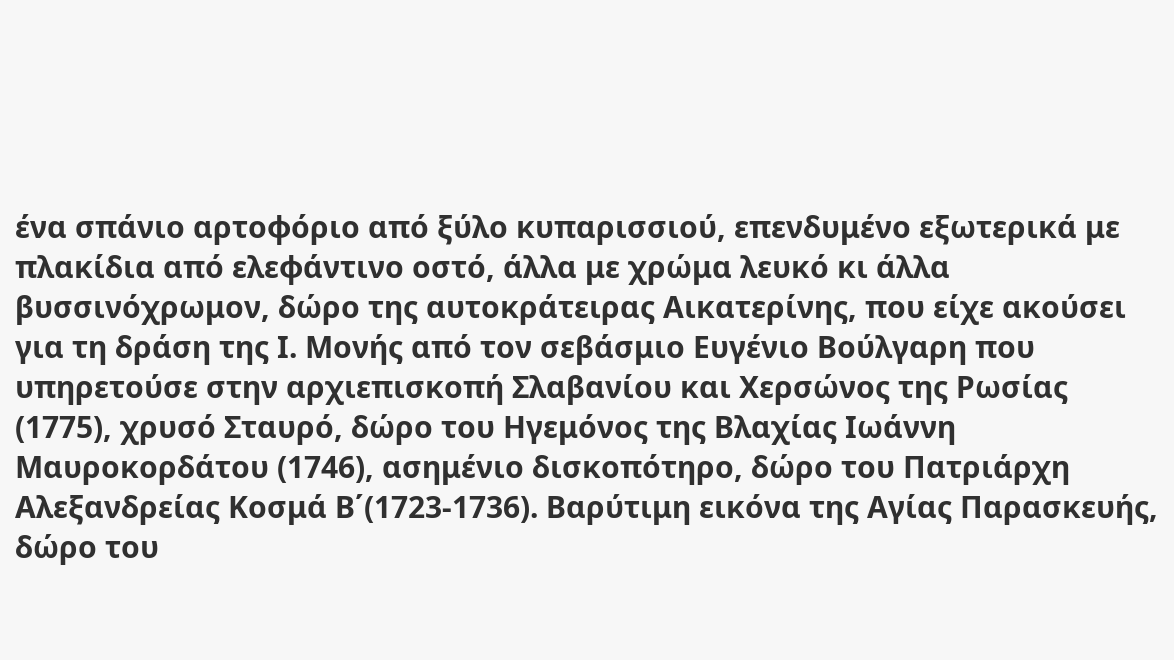ένα σπάνιο αρτοφόριο από ξύλο κυπαρισσιού, επενδυμένο εξωτερικά με πλακίδια από ελεφάντινο οστό, άλλα με χρώμα λευκό κι άλλα βυσσινόχρωμον, δώρο της αυτοκράτειρας Αικατερίνης, που είχε ακούσει για τη δράση της Ι. Μονής από τον σεβάσμιο Ευγένιο Βούλγαρη που υπηρετούσε στην αρχιεπισκοπή Σλαβανίου και Χερσώνος της Ρωσίας (1775), χρυσό Σταυρό, δώρο του Ηγεμόνος της Βλαχίας Ιωάννη Μαυροκορδάτου (1746), ασημένιο δισκοπότηρο, δώρο του Πατριάρχη Αλεξανδρείας Κοσμά Β΄(1723-1736). Βαρύτιμη εικόνα της Αγίας Παρασκευής, δώρο του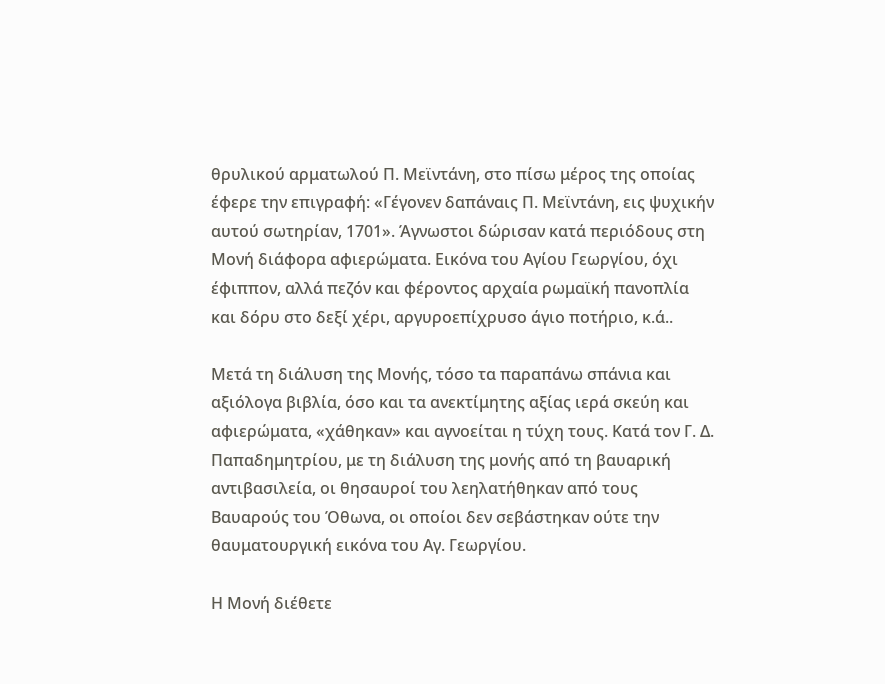θρυλικού αρματωλού Π. Μεϊντάνη, στο πίσω μέρος της οποίας έφερε την επιγραφή: «Γέγονεν δαπάναις Π. Μεϊντάνη, εις ψυχικήν αυτού σωτηρίαν, 1701». Άγνωστοι δώρισαν κατά περιόδους στη Μονή διάφορα αφιερώματα. Εικόνα του Αγίου Γεωργίου, όχι έφιππον, αλλά πεζόν και φέροντος αρχαία ρωμαϊκή πανοπλία και δόρυ στο δεξί χέρι, αργυροεπίχρυσο άγιο ποτήριο, κ.ά..

Μετά τη διάλυση της Μονής, τόσο τα παραπάνω σπάνια και αξιόλογα βιβλία, όσο και τα ανεκτίμητης αξίας ιερά σκεύη και αφιερώματα, «χάθηκαν» και αγνοείται η τύχη τους. Κατά τον Γ. Δ. Παπαδημητρίου, με τη διάλυση της μονής από τη βαυαρική αντιβασιλεία, οι θησαυροί του λεηλατήθηκαν από τους Βαυαρούς του Όθωνα, οι οποίοι δεν σεβάστηκαν ούτε την θαυματουργική εικόνα του Αγ. Γεωργίου.

Η Μονή διέθετε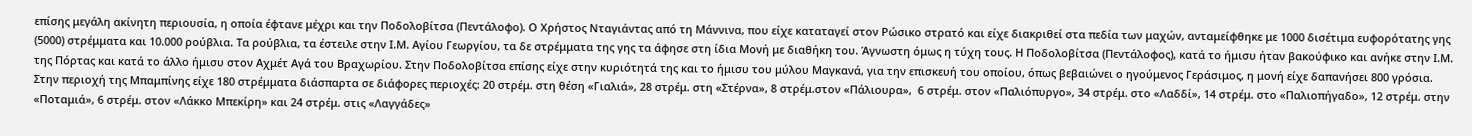επίσης μεγάλη ακίνητη περιουσία, η οποία έφτανε μέχρι και την Ποδολοβίτσα (Πεντάλοφο). Ο Χρήστος Νταγιάντας από τη Μάννινα, που είχε καταταγεί στον Ρώσικο στρατό και είχε διακριθεί στα πεδία των μαχών, ανταμείφθηκε με 1000 δισέτιμα ευφορότατης γης (5000) στρέμματα και 10.000 ρούβλια. Τα ρούβλια, τα έστειλε στην Ι.Μ. Αγίου Γεωργίου, τα δε στρέμματα της γης τα άφησε στη ίδια Μονή με διαθήκη του. Άγνωστη όμως η τύχη τους. Η Ποδολοβίτσα (Πεντάλοφος), κατά το ήμισυ ήταν βακούφικο και ανήκε στην Ι.Μ. της Πόρτας και κατά το άλλο ήμισυ στον Αχμέτ Αγά του Βραχωρίου. Στην Ποδολοβίτσα επίσης είχε στην κυριότητά της και το ήμισυ του μύλου Μαγκανά, για την επισκευή του οποίου, όπως βεβαιώνει ο ηγούμενος Γεράσιμος, η μονή είχε δαπανήσει 800 γρόσια. Στην περιοχή της Μπαμπίνης είχε 180 στρέμματα διάσπαρτα σε διάφορες περιοχές: 20 στρέμ. στη θέση «Γιαλιά», 28 στρέμ. στη «Στέρνα», 8 στρέμ.στον «Πάλιουρα»,  6 στρέμ. στον «Παλιόπυργο», 34 στρέμ. στο «Λαδδί», 14 στρέμ. στο «Παλιοπήγαδο», 12 στρέμ. στην «Ποταμιά», 6 στρέμ. στον «Λάκκο Μπεκίρη» και 24 στρέμ. στις «Λαγγάδες»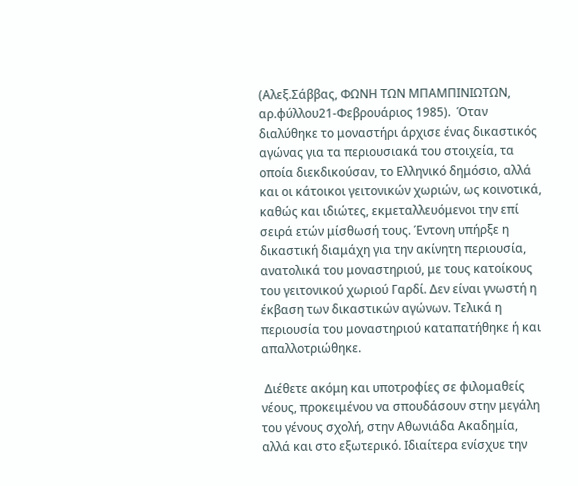(Αλεξ.Σάββας, ΦΩΝΗ ΤΩΝ ΜΠΑΜΠΙΝΙΩΤΩΝ, αρ.φύλλου21-Φεβρουάριος 1985).  Όταν διαλύθηκε το μοναστήρι άρχισε ένας δικαστικός αγώνας για τα περιουσιακά του στοιχεία, τα οποία διεκδικούσαν, το Ελληνικό δημόσιο, αλλά και οι κάτοικοι γειτονικών χωριών, ως κοινοτικά, καθώς και ιδιώτες, εκμεταλλευόμενοι την επί σειρά ετών μίσθωσή τους. Έντονη υπήρξε η δικαστική διαμάχη για την ακίνητη περιουσία, ανατολικά του μοναστηριού, με τους κατοίκους του γειτονικού χωριού Γαρδί. Δεν είναι γνωστή η έκβαση των δικαστικών αγώνων. Τελικά η περιουσία του μοναστηριού καταπατήθηκε ή και απαλλοτριώθηκε.

 Διέθετε ακόμη και υποτροφίες σε φιλομαθείς νέους, προκειμένου να σπουδάσουν στην μεγάλη του γένους σχολή, στην Αθωνιάδα Ακαδημία, αλλά και στο εξωτερικό. Ιδιαίτερα ενίσχυε την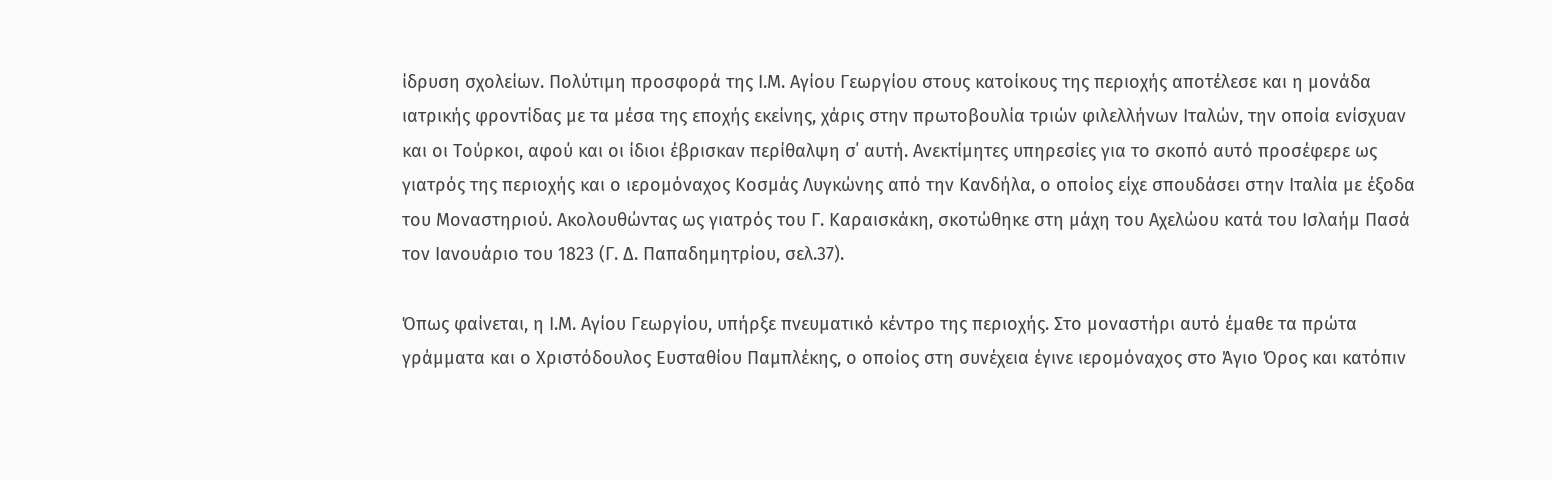ίδρυση σχολείων. Πολύτιμη προσφορά της Ι.Μ. Αγίου Γεωργίου στους κατοίκους της περιοχής αποτέλεσε και η μονάδα ιατρικής φροντίδας με τα μέσα της εποχής εκείνης, χάρις στην πρωτοβουλία τριών φιλελλήνων Ιταλών, την οποία ενίσχυαν και οι Τούρκοι, αφού και οι ίδιοι έβρισκαν περίθαλψη σ΄ αυτή. Ανεκτίμητες υπηρεσίες για το σκοπό αυτό προσέφερε ως γιατρός της περιοχής και ο ιερομόναχος Κοσμάς Λυγκώνης από την Κανδήλα, ο οποίος είχε σπουδάσει στην Ιταλία με έξοδα του Μοναστηριού. Ακολουθώντας ως γιατρός του Γ. Καραισκάκη, σκοτώθηκε στη μάχη του Αχελώου κατά του Ισλαήμ Πασά τον Ιανουάριο του 1823 (Γ. Δ. Παπαδημητρίου, σελ.37).

Όπως φαίνεται, η Ι.Μ. Αγίου Γεωργίου, υπήρξε πνευματικό κέντρο της περιοχής. Στο μοναστήρι αυτό έμαθε τα πρώτα γράμματα και ο Χριστόδουλος Ευσταθίου Παμπλέκης, ο οποίος στη συνέχεια έγινε ιερομόναχος στο Άγιο Όρος και κατόπιν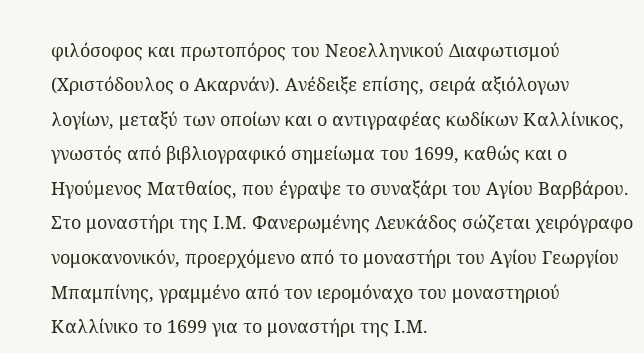φιλόσοφος και πρωτοπόρος του Νεοελληνικού Διαφωτισμού (Χριστόδουλος ο Ακαρνάν). Ανέδειξε επίσης, σειρά αξιόλογων λογίων, μεταξύ των οποίων και ο αντιγραφέας κωδίκων Καλλίνικος, γνωστός από βιβλιογραφικό σημείωμα του 1699, καθώς και ο Ηγούμενος Ματθαίος, που έγραψε το συναξάρι του Αγίου Βαρβάρου. Στο μοναστήρι της Ι.Μ. Φανερωμένης Λευκάδος σώζεται χειρόγραφο νομοκανονικόν, προερχόμενο από το μοναστήρι του Αγίου Γεωργίου Μπαμπίνης, γραμμένο από τον ιερομόναχο του μοναστηριού Καλλίνικο το 1699 για το μοναστήρι της Ι.Μ.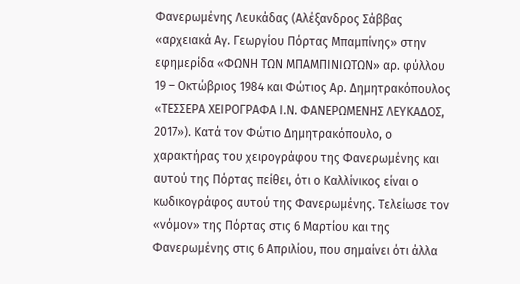Φανερωμένης Λευκάδας (Αλέξανδρος Σάββας «αρχειακά Αγ. Γεωργίου Πόρτας Μπαμπίνης» στην εφημερίδα «ΦΩΝΗ ΤΩΝ ΜΠΑΜΠΙΝΙΩΤΩΝ» αρ. φύλλου 19 – Οκτώβριος 1984 και Φώτιος Αρ. Δημητρακόπουλος «ΤΕΣΣΕΡΑ ΧΕΙΡΟΓΡΑΦΑ Ι.Ν. ΦΑΝΕΡΩΜΕΝΗΣ ΛΕΥΚΑΔΟΣ, 2017»). Κατά τον Φώτιο Δημητρακόπουλο, ο χαρακτήρας του χειρογράφου της Φανερωμένης και αυτού της Πόρτας πείθει, ότι ο Καλλίνικος είναι ο κωδικογράφος αυτού της Φανερωμένης. Τελείωσε τον «νόμον» της Πόρτας στις 6 Μαρτίου και της Φανερωμένης στις 6 Απριλίου, που σημαίνει ότι άλλα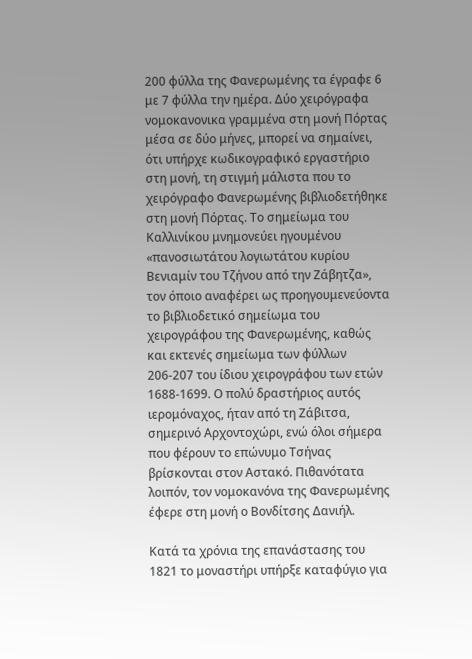200 φύλλα της Φανερωμένης τα έγραφε 6 με 7 φύλλα την ημέρα. Δύο χειρόγραφα νομοκανονικα γραμμένα στη μονή Πόρτας μέσα σε δύο μήνες, μπορεί να σημαίνει, ότι υπήρχε κωδικογραφικό εργαστήριο στη μονή, τη στιγμή μάλιστα που το χειρόγραφο Φανερωμένης βιβλιοδετήθηκε στη μονή Πόρτας. Το σημείωμα του Καλλινίκου μνημονεύει ηγουμένου «πανοσιωτάτου λογιωτάτου κυρίου Βενιαμίν του Τζήνου από την Ζάβητζα», τον όποιο αναφέρει ως προηγουμενεύοντα το βιβλιοδετικό σημείωμα του χειρογράφου της Φανερωμένης, καθώς και εκτενές σημείωμα των φύλλων 206-207 του ίδιου χειρογράφου των ετών 1688-1699. Ο πολύ δραστήριος αυτός ιερομόναχος, ήταν από τη Ζάβιτσα, σημερινό Αρχοντοχώρι, ενώ όλοι σήμερα που φέρουν το επώνυμο Τσήνας βρίσκονται στον Αστακό. Πιθανότατα λοιπόν, τον νομοκανόνα της Φανερωμένης έφερε στη μονή ο Βονδίτσης Δανιήλ.

Κατά τα χρόνια της επανάστασης του 1821 το μοναστήρι υπήρξε καταφύγιο για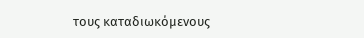τους καταδιωκόμενους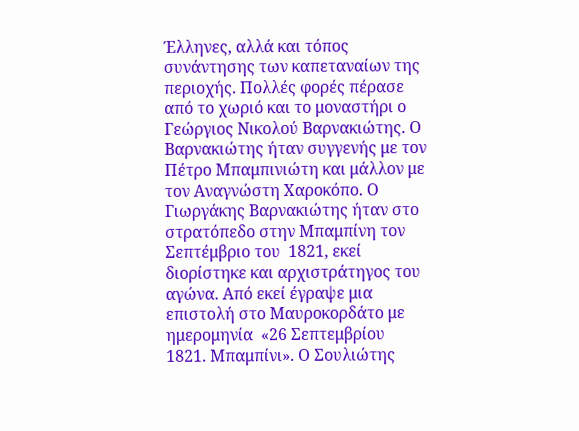Έλληνες, αλλά και τόπος συνάντησης των καπεταναίων της περιοχής. Πολλές φορές πέρασε από το χωριό και το μοναστήρι ο Γεώργιος Νικολού Βαρνακιώτης. Ο Βαρνακιώτης ήταν συγγενής με τον Πέτρο Μπαμπινιώτη και μάλλον με τον Αναγνώστη Χαροκόπο. Ο Γιωργάκης Βαρνακιώτης ήταν στο στρατόπεδο στην Μπαμπίνη τον Σεπτέμβριο του  1821, εκεί διορίστηκε και αρχιστράτηγος του αγώνα. Από εκεί έγραψε μια επιστολή στο Μαυροκορδάτο με ημερομηνία  «26 Σεπτεμβρίου 1821. Μπαμπίνι». Ο Σουλιώτης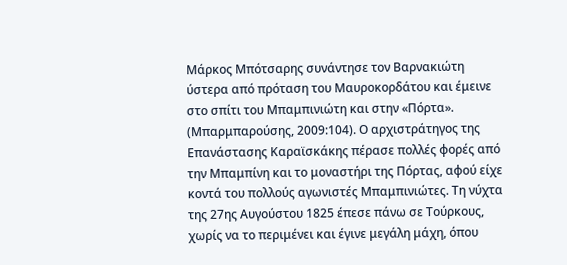Μάρκος Μπότσαρης συνάντησε τον Βαρνακιώτη ύστερα από πρόταση του Μαυροκορδάτου και έμεινε στο σπίτι του Μπαμπινιώτη και στην «Πόρτα». (Μπαρμπαρούσης, 2009:104). Ο αρχιστράτηγος της Επανάστασης Καραϊσκάκης πέρασε πολλές φορές από την Μπαμπίνη και το μοναστήρι της Πόρτας, αφού είχε κοντά του πολλούς αγωνιστές Μπαμπινιώτες. Τη νύχτα της 27ης Αυγούστου 1825 έπεσε πάνω σε Τούρκους, χωρίς να το περιμένει και έγινε μεγάλη μάχη, όπου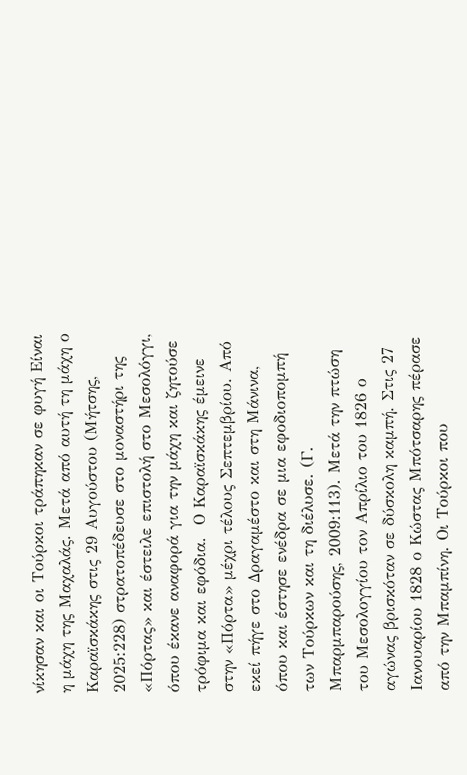νίκησαν και οι Τούρκοι τράπηκαν σε φυγή Είναι η μάχη της Μαχαλάς. Μετά από αυτή τη μάχη ο Καραϊσκάκης στις 29 Αυγούστου (Μήτσης, 2025:228) στρατοπέδευσε στο μοναστήρι της «Πόρτας» και έστειλε επιστολή στο Μεσολόγγι, όπου έκανε αναφορά για την μάχη και ζητούσε τρόφιμα και εφόδια.  Ο Καραϊσκάκης έμεινε στην «Πόρτα» μέχρι τέλους Σεπτεμβρίου. Από εκεί πήγε στο Δραγαμέστο και στη Μάνινα, όπου και έστησε ενέδρα σε μια εφοδιοπομπή των Τούρκων και τη διέλυσε. (Γ. Μπαρμπαρούσης, 2009:113). Μετά την πτώση του Μεσολογγίου τον Απρίλιο του 1826 ο αγώνας βρισκόταν σε δύσκολη καμπή. Στις 27 Ιανουαρίου 1828 ο Κώστας Μπότσαρης πέρασε από την Μπαμπίνη. Οι Τούρκοι που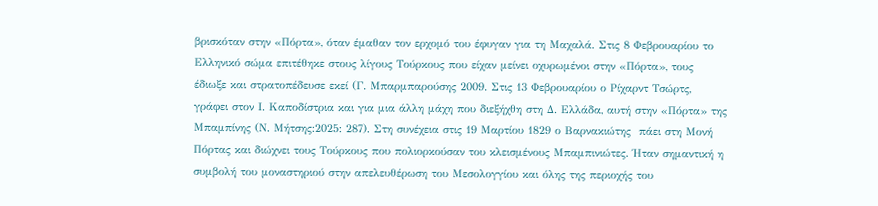βρισκόταν στην «Πόρτα», όταν έμαθαν τον ερχομό του έφυγαν για τη Μαχαλά. Στις 8 Φεβρουαρίου το Ελληνικό σώμα επιτέθηκε στους λίγους Τούρκους που είχαν μείνει οχυρωμένοι στην «Πόρτα», τους έδιωξε και στρατοπέδευσε εκεί (Γ. Μπαρμπαρούσης 2009. Στις 13 Φεβρουαρίου ο Ρίχαρντ Τσώρτς, γράφει στον Ι. Καποδίστρια και για μια άλλη μάχη που διεξήχθη στη Δ. Ελλάδα, αυτή στην «Πόρτα» της Μπαμπίνης (Ν. Μήτσης:2025: 287). Στη συνέχεια στις 19 Μαρτίου 1829 ο Βαρνακιώτης  πάει στη Μονή Πόρτας και διώχνει τους Τούρκους που πολιορκούσαν του κλεισμένους Μπαμπινιώτες. Ήταν σημαντική η συμβολή του μοναστηριού στην απελευθέρωση του Μεσολογγίου και όλης της περιοχής του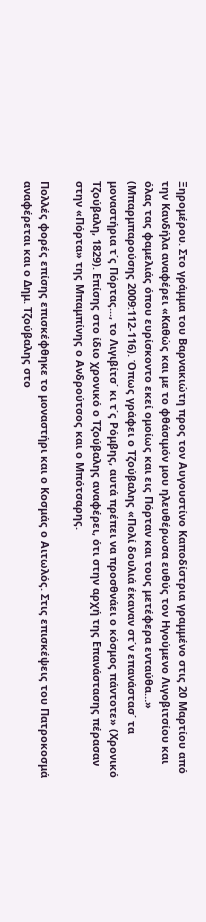Ξηρομέρου. Στο γράμμα του Βαρνακιώτη προς τον Αυγουστίνο Καποδίστρια γραμμένο στις 20 Μαρτίου από την Κανδήλα αναφέρει «Καθώς και με το φθάσιμόν μου ηλευθέρωσα ευθύς τον Ηγούμενο Λιγοβιτσίου και όλας τας φαμελιάς όπου ευρίσκοντο εκεί ομοίως και εις Πόρταν και τους μετέφερα ενταύθα…» (Μπαρμπαρούσης 2009:112-116). Όπως γράφει ο Τζούβαλης «Πολί δουλιά έκαναν στ΄ν επανάστασ΄ τα μοναστήρια τ΄ς Πόρτας..., το Λιγιβίτσ΄ κι τ΄ς Ρόμβης, αυτά πρέπει να προσθνάει ο κόσμος πάντοτε» (Χρονικό Τζούβαλη, 1829). Επίσης στο ίδιο χρονικό ο Τζούβαλης αναφέρει, ότι στην αρχή της Επανάστασης πέρασαν στην «Πόρτα» της Μπαμπίνης ο Ανδρούτσος και ο Μπότσαρης.

Πολλές φορές επίσης επισκέφθηκε το μοναστήρι και ο Κοσμάς ο Αιτωλός. Στις επισκέψεις του Πατροκοσμά αναφέρεται και ο Δημ. Τζούβαλης στο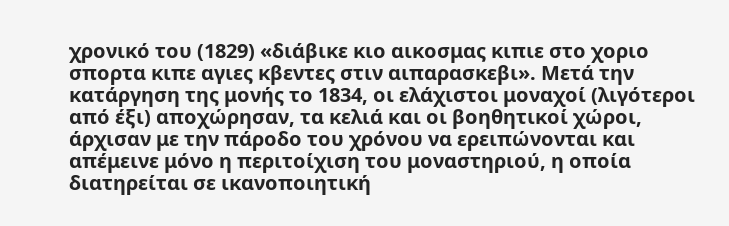χρονικό του (1829) «διάβικε κιο αικοσμας κιπιε στο χοριο σπορτα κιπε αγιες κβεντες στιν αιπαρασκεβι». Μετά την κατάργηση της μονής το 1834, οι ελάχιστοι μοναχοί (λιγότεροι από έξι) αποχώρησαν, τα κελιά και οι βοηθητικοί χώροι, άρχισαν με την πάροδο του χρόνου να ερειπώνονται και απέμεινε μόνο η περιτοίχιση του μοναστηριού, η οποία διατηρείται σε ικανοποιητική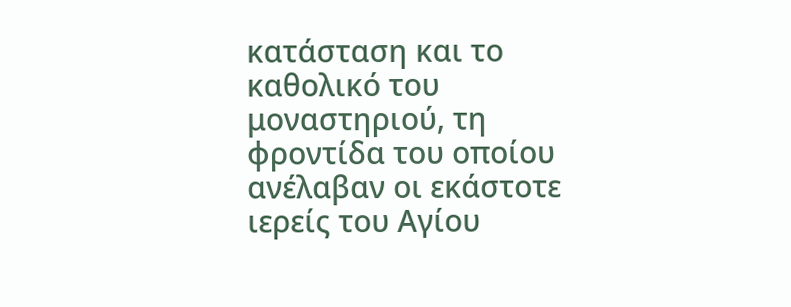κατάσταση και το καθολικό του μοναστηριού, τη φροντίδα του οποίου ανέλαβαν οι εκάστοτε ιερείς του Αγίου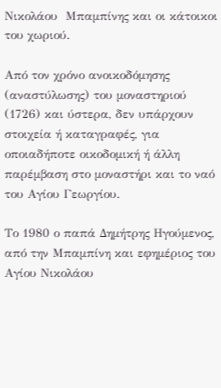Νικολάου  Μπαμπίνης και οι κάτοικοι του χωριού.

Από τον χρόνο ανοικοδόμησης (αναστύλωσης) του μοναστηριού (1726) και ύστερα, δεν υπάρχουν στοιχεία ή καταγραφές, για οποιαδήποτε οικοδομική ή άλλη παρέμβαση στο μοναστήρι και το ναό του Αγίου Γεωργίου.

Το 1980 ο παπά Δημήτρης Ηγούμενος, από την Μπαμπίνη και εφημέριος του Αγίου Νικολάου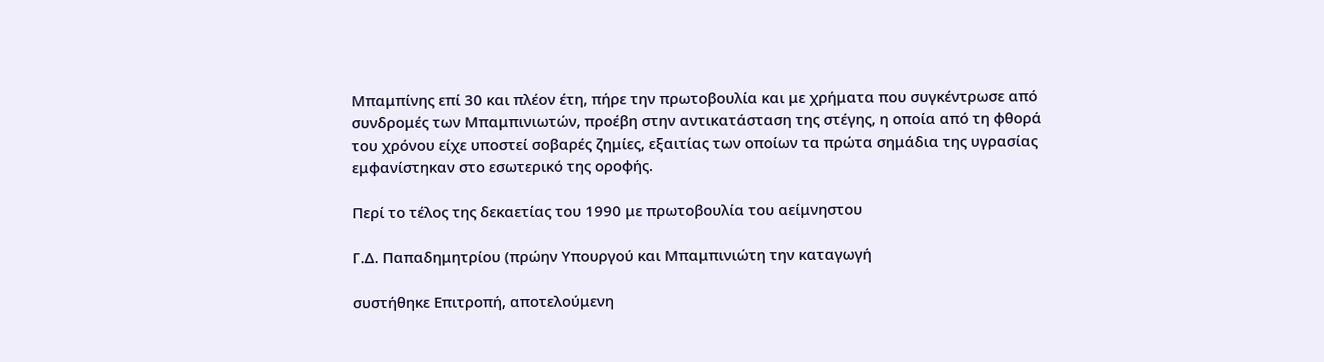Μπαμπίνης επί 30 και πλέον έτη, πήρε την πρωτοβουλία και με χρήματα που συγκέντρωσε από συνδρομές των Μπαμπινιωτών, προέβη στην αντικατάσταση της στέγης, η οποία από τη φθορά του χρόνου είχε υποστεί σοβαρές ζημίες, εξαιτίας των οποίων τα πρώτα σημάδια της υγρασίας εμφανίστηκαν στο εσωτερικό της οροφής.

Περί το τέλος της δεκαετίας του 1990 με πρωτοβουλία του αείμνηστου

Γ.Δ. Παπαδημητρίου (πρώην Υπουργού και Μπαμπινιώτη την καταγωγή

συστήθηκε Επιτροπή, αποτελούμενη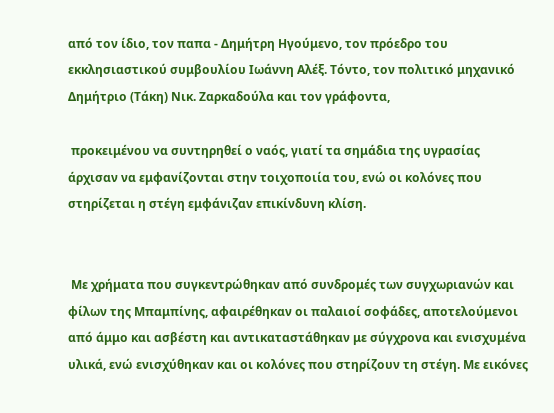από τον ίδιο, τον παπα - Δημήτρη Ηγούμενο, τον πρόεδρο του εκκλησιαστικού συμβουλίου Ιωάννη Αλέξ. Τόντο, τον πολιτικό μηχανικό Δημήτριο (Τάκη) Νικ. Ζαρκαδούλα και τον γράφοντα,

 προκειμένου να συντηρηθεί ο ναός, γιατί τα σημάδια της υγρασίας άρχισαν να εμφανίζονται στην τοιχοποιία του, ενώ οι κολόνες που στηρίζεται η στέγη εμφάνιζαν επικίνδυνη κλίση.


 Με χρήματα που συγκεντρώθηκαν από συνδρομές των συγχωριανών και φίλων της Μπαμπίνης, αφαιρέθηκαν οι παλαιοί σοφάδες, αποτελούμενοι από άμμο και ασβέστη και αντικαταστάθηκαν με σύγχρονα και ενισχυμένα υλικά, ενώ ενισχύθηκαν και οι κολόνες που στηρίζουν τη στέγη. Με εικόνες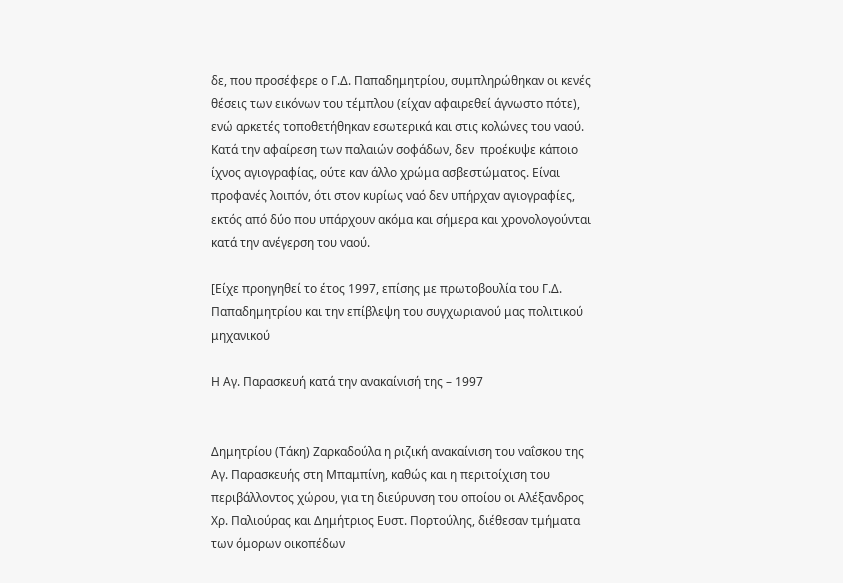δε, που προσέφερε ο Γ.Δ. Παπαδημητρίου, συμπληρώθηκαν οι κενές θέσεις των εικόνων του τέμπλου (είχαν αφαιρεθεί άγνωστο πότε), ενώ αρκετές τοποθετήθηκαν εσωτερικά και στις κολώνες του ναού. Κατά την αφαίρεση των παλαιών σοφάδων, δεν  προέκυψε κάποιο ίχνος αγιογραφίας, ούτε καν άλλο χρώμα ασβεστώματος. Είναι προφανές λοιπόν, ότι στον κυρίως ναό δεν υπήρχαν αγιογραφίες, εκτός από δύο που υπάρχουν ακόμα και σήμερα και χρονολογούνται κατά την ανέγερση του ναού.

[Είχε προηγηθεί το έτος 1997, επίσης με πρωτοβουλία του Γ.Δ. Παπαδημητρίου και την επίβλεψη του συγχωριανού μας πολιτικού μηχανικού

Η Αγ. Παρασκευή κατά την ανακαίνισή της – 1997


Δημητρίου (Τάκη) Ζαρκαδούλα η ριζική ανακαίνιση του ναΐσκου της Αγ. Παρασκευής στη Μπαμπίνη, καθώς και η περιτοίχιση του περιβάλλοντος χώρου, για τη διεύρυνση του οποίου οι Αλέξανδρος Χρ. Παλιούρας και Δημήτριος Ευστ. Πορτούλης, διέθεσαν τμήματα των όμορων οικοπέδων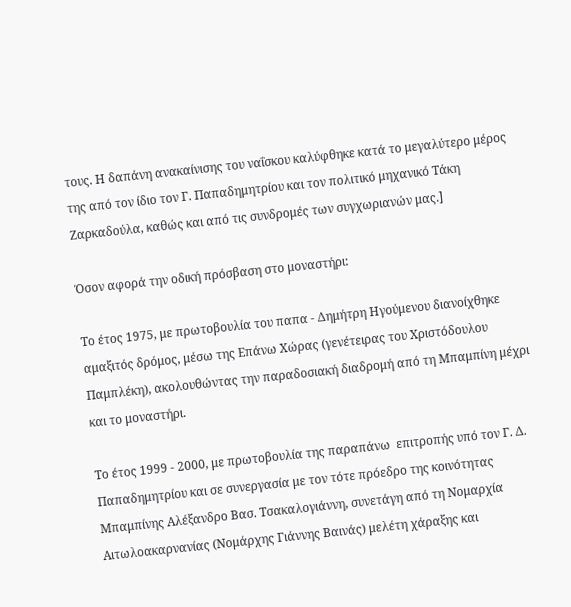τους. Η δαπάνη ανακαίνισης του ναΐσκου καλύφθηκε κατά το μεγαλύτερο μέρος της από τον ίδιο τον Γ. Παπαδημητρίου και τον πολιτικό μηχανικό Τάκη Ζαρκαδούλα, καθώς και από τις συνδρομές των συγχωριανών μας.]

Όσον αφορά την οδική πρόσβαση στο μοναστήρι:

Το έτος 1975, με πρωτοβουλία του παπα - Δημήτρη Ηγούμενου διανοίχθηκε αμαξιτός δρόμος, μέσω της Επάνω Χώρας (γενέτειρας του Χριστόδουλου Παμπλέκη), ακολουθώντας την παραδοσιακή διαδρομή από τη Μπαμπίνη μέχρι και το μοναστήρι.

Το έτος 1999 - 2000, με πρωτοβουλία της παραπάνω  επιτροπής υπό τον Γ. Δ. Παπαδημητρίου και σε συνεργασία με τον τότε πρόεδρο της κοινότητας Μπαμπίνης Αλέξανδρο Βασ. Τσακαλογιάννη, συνετάγη από τη Νομαρχία Αιτωλοακαρνανίας (Νομάρχης Γιάννης Βαινάς) μελέτη χάραξης και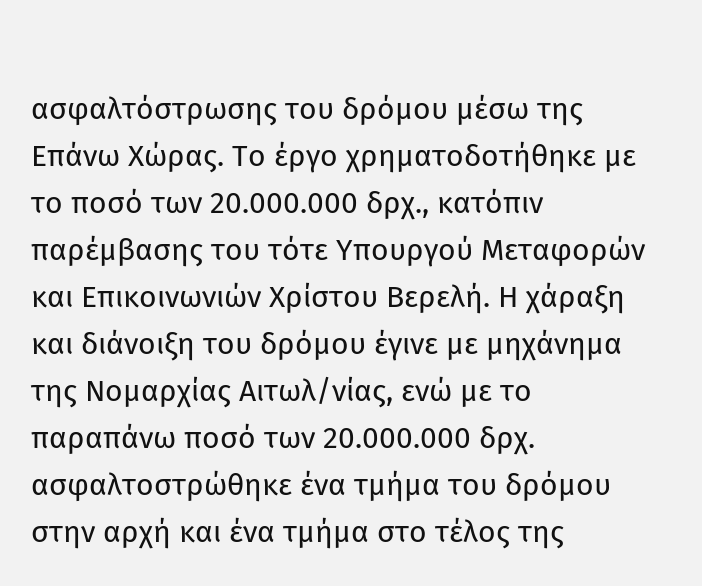ασφαλτόστρωσης του δρόμου μέσω της Επάνω Χώρας. Το έργο χρηματοδοτήθηκε με το ποσό των 20.000.000 δρχ., κατόπιν παρέμβασης του τότε Υπουργού Μεταφορών και Επικοινωνιών Χρίστου Βερελή. Η χάραξη και διάνοιξη του δρόμου έγινε με μηχάνημα της Νομαρχίας Αιτωλ/νίας, ενώ με το παραπάνω ποσό των 20.000.000 δρχ. ασφαλτοστρώθηκε ένα τμήμα του δρόμου στην αρχή και ένα τμήμα στο τέλος της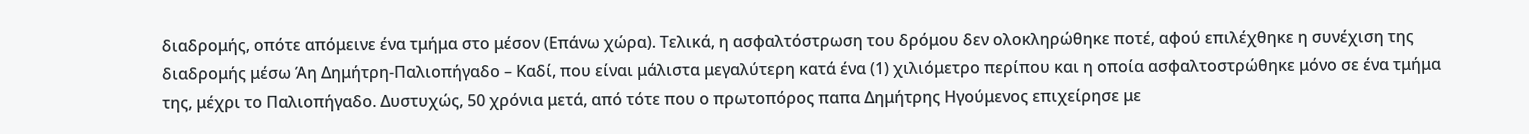διαδρομής, οπότε απόμεινε ένα τμήμα στο μέσον (Επάνω χώρα). Τελικά, η ασφαλτόστρωση του δρόμου δεν ολοκληρώθηκε ποτέ, αφού επιλέχθηκε η συνέχιση της διαδρομής μέσω Άη Δημήτρη-Παλιοπήγαδο – Καδί, που είναι μάλιστα μεγαλύτερη κατά ένα (1) χιλιόμετρο περίπου και η οποία ασφαλτοστρώθηκε μόνο σε ένα τμήμα της, μέχρι το Παλιοπήγαδο. Δυστυχώς, 50 χρόνια μετά, από τότε που ο πρωτοπόρος παπα Δημήτρης Ηγούμενος επιχείρησε με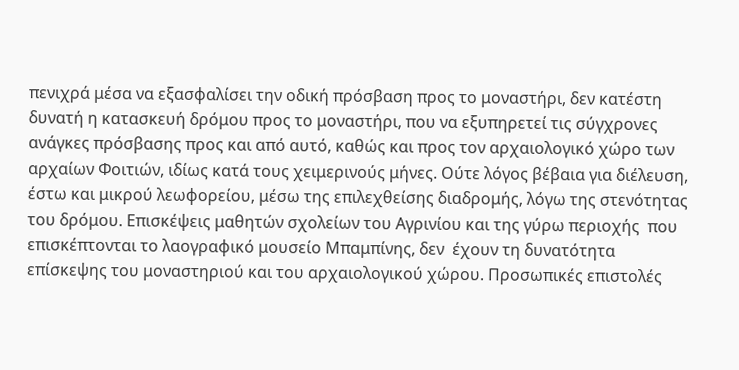πενιχρά μέσα να εξασφαλίσει την οδική πρόσβαση προς το μοναστήρι, δεν κατέστη δυνατή η κατασκευή δρόμου προς το μοναστήρι, που να εξυπηρετεί τις σύγχρονες ανάγκες πρόσβασης προς και από αυτό, καθώς και προς τον αρχαιολογικό χώρο των αρχαίων Φοιτιών, ιδίως κατά τους χειμερινούς μήνες. Ούτε λόγος βέβαια για διέλευση, έστω και μικρού λεωφορείου, μέσω της επιλεχθείσης διαδρομής, λόγω της στενότητας του δρόμου. Επισκέψεις μαθητών σχολείων του Αγρινίου και της γύρω περιοχής  που επισκέπτονται το λαογραφικό μουσείο Μπαμπίνης, δεν  έχουν τη δυνατότητα επίσκεψης του μοναστηριού και του αρχαιολογικού χώρου. Προσωπικές επιστολές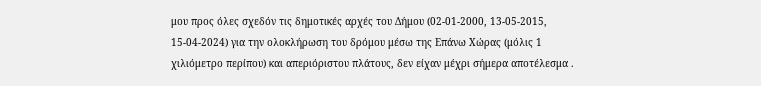μου προς όλες σχεδόν τις δημοτικές αρχές του Δήμου (02-01-2000, 13-05-2015, 15-04-2024) για την ολοκλήρωση του δρόμου μέσω της Επάνω Χώρας (μόλις 1 χιλιόμετρο περίπου) και απεριόριστου πλάτους, δεν είχαν μέχρι σήμερα αποτέλεσμα .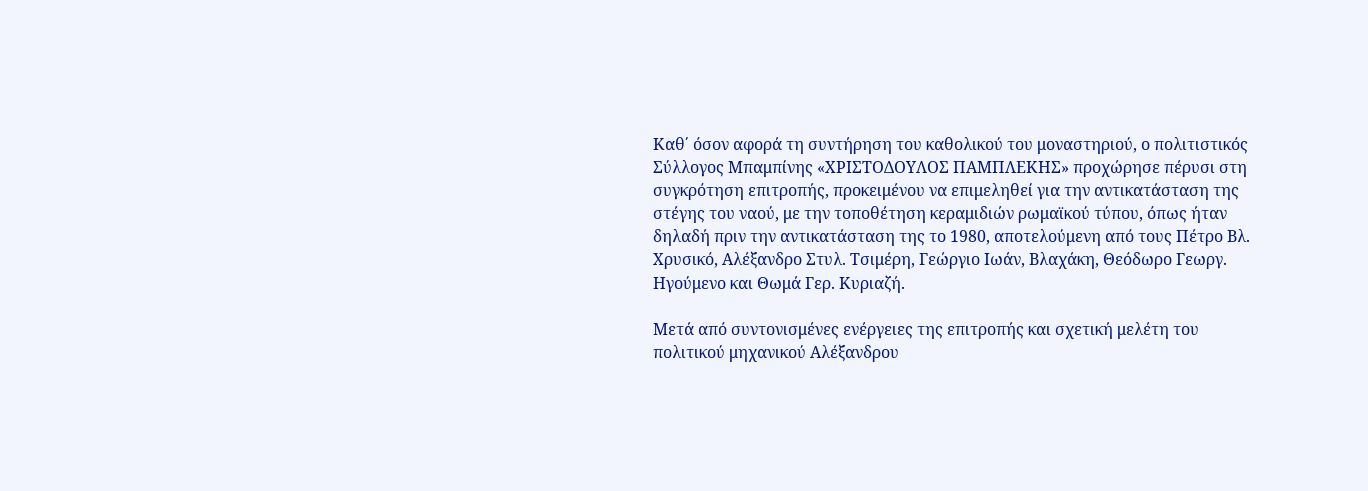Καθ΄ όσον αφορά τη συντήρηση του καθολικού του μοναστηριού, ο πολιτιστικός Σύλλογος Μπαμπίνης «ΧΡΙΣΤΟΔΟΥΛΟΣ ΠΑΜΠΛΕΚΗΣ» προχώρησε πέρυσι στη συγκρότηση επιτροπής, προκειμένου να επιμεληθεί για την αντικατάσταση της στέγης του ναού, με την τοποθέτηση κεραμιδιών ρωμαϊκού τύπου, όπως ήταν δηλαδή πριν την αντικατάσταση της το 1980, αποτελούμενη από τους Πέτρο Βλ. Χρυσικό, Αλέξανδρο Στυλ. Τσιμέρη, Γεώργιο Ιωάν, Βλαχάκη, Θεόδωρο Γεωργ. Ηγούμενο και Θωμά Γερ. Κυριαζή.

Μετά από συντονισμένες ενέργειες της επιτροπής και σχετική μελέτη του πολιτικού μηχανικού Αλέξανδρου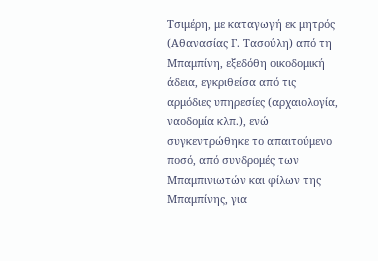Τσιμέρη, με καταγωγή εκ μητρός (Αθανασίας Γ. Τασούλη) από τη Μπαμπίνη, εξεδόθη οικοδομική άδεια, εγκριθείσα από τις αρμόδιες υπηρεσίες (αρχαιολογία, ναοδομία κλπ.), ενώ συγκεντρώθηκε το απαιτούμενο ποσό, από συνδρομές των Μπαμπινιωτών και φίλων της Μπαμπίνης, για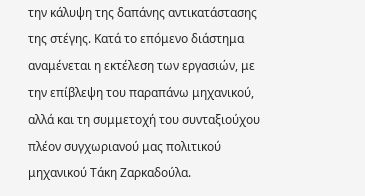την κάλυψη της δαπάνης αντικατάστασης της στέγης. Κατά το επόμενο διάστημα αναμένεται η εκτέλεση των εργασιών, με την επίβλεψη του παραπάνω μηχανικού, αλλά και τη συμμετοχή του συνταξιούχου πλέον συγχωριανού μας πολιτικού μηχανικού Τάκη Ζαρκαδούλα.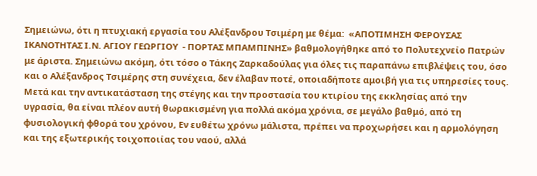Σημειώνω, ότι η πτυχιακή εργασία του Αλέξανδρου Τσιμέρη με θέμα:  «ΑΠΟΤΙΜΗΣΗ ΦΕΡΟΥΣΑΣ ΙΚΑΝΟΤΗΤΑΣ Ι.Ν. ΑΓΙΟΥ ΓΕΩΡΓΙΟΥ  - ΠΟΡΤΑΣ ΜΠΑΜΠΙΝΗΣ» βαθμολογήθηκε από το Πολυτεχνείο Πατρών με άριστα. Σημειώνω ακόμη, ότι τόσο ο Τάκης Ζαρκαδούλας για όλες τις παραπάνω επιβλέψεις του, όσο και ο Αλέξανδρος Τσιμέρης στη συνέχεια, δεν έλαβαν ποτέ, οποιαδήποτε αμοιβή για τις υπηρεσίες τους. Μετά και την αντικατάσταση της στέγης και την προστασία του κτιρίου της εκκλησίας από την υγρασία, θα είναι πλέον αυτή θωρακισμένη για πολλά ακόμα χρόνια, σε μεγάλο βαθμό, από τη φυσιολογική φθορά του χρόνου, Εν ευθέτω χρόνω μάλιστα, πρέπει να προχωρήσει και η αρμολόγηση και της εξωτερικής τοιχοποιίας του ναού, αλλά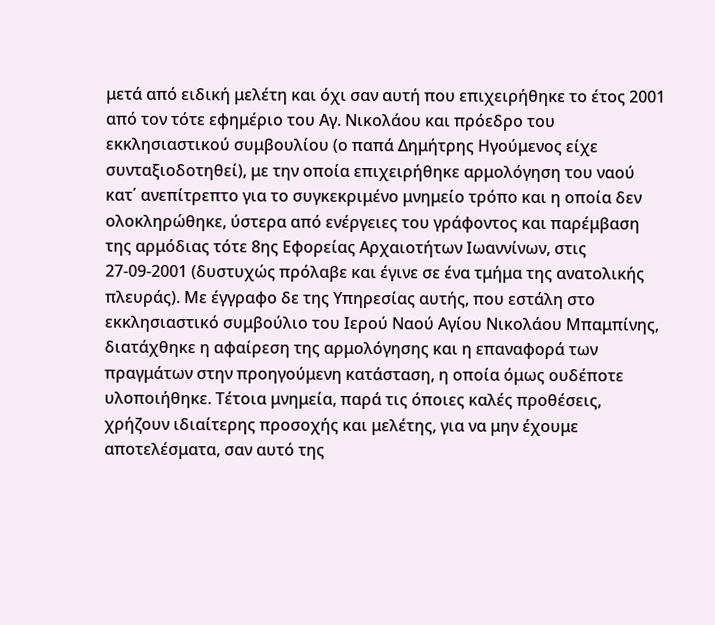μετά από ειδική μελέτη και όχι σαν αυτή που επιχειρήθηκε το έτος 2001 από τον τότε εφημέριο του Αγ. Νικολάου και πρόεδρο του εκκλησιαστικού συμβουλίου (ο παπά Δημήτρης Ηγούμενος είχε συνταξιοδοτηθεί), με την οποία επιχειρήθηκε αρμολόγηση του ναού κατ΄ ανεπίτρεπτο για το συγκεκριμένο μνημείο τρόπο και η οποία δεν ολοκληρώθηκε, ύστερα από ενέργειες του γράφοντος και παρέμβαση της αρμόδιας τότε 8ης Εφορείας Αρχαιοτήτων Ιωαννίνων, στις 27-09-2001 (δυστυχώς πρόλαβε και έγινε σε ένα τμήμα της ανατολικής πλευράς). Με έγγραφο δε της Υπηρεσίας αυτής, που εστάλη στο εκκλησιαστικό συμβούλιο του Ιερού Ναού Αγίου Νικολάου Μπαμπίνης, διατάχθηκε η αφαίρεση της αρμολόγησης και η επαναφορά των πραγμάτων στην προηγούμενη κατάσταση, η οποία όμως ουδέποτε υλοποιήθηκε. Τέτοια μνημεία, παρά τις όποιες καλές προθέσεις, χρήζουν ιδιαίτερης προσοχής και μελέτης, για να μην έχουμε αποτελέσματα, σαν αυτό της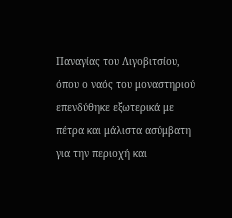Παναγίας του Λιγοβιτσίου, όπου ο ναός του μοναστηριού επενδύθηκε εξωτερικά με πέτρα και μάλιστα ασύμβατη για την περιοχή και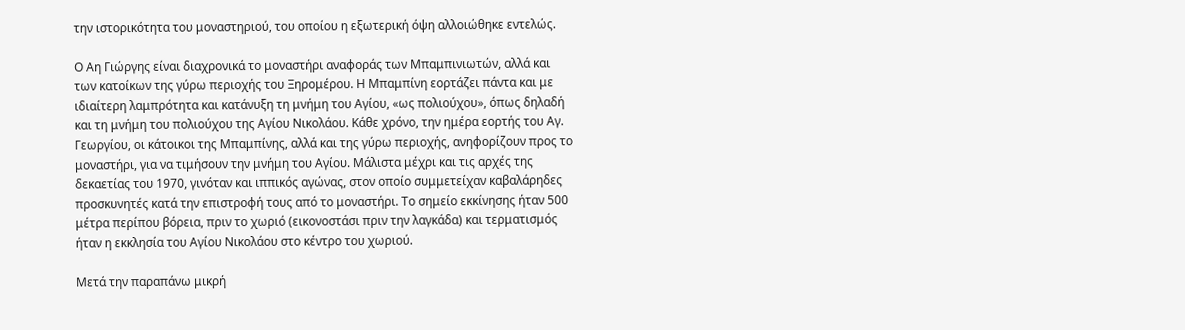την ιστορικότητα του μοναστηριού, του οποίου η εξωτερική όψη αλλοιώθηκε εντελώς.

Ο Αη Γιώργης είναι διαχρονικά το μοναστήρι αναφοράς των Μπαμπινιωτών, αλλά και των κατοίκων της γύρω περιοχής του Ξηρομέρου. Η Μπαμπίνη εορτάζει πάντα και με ιδιαίτερη λαμπρότητα και κατάνυξη τη μνήμη του Αγίου, «ως πολιούχου», όπως δηλαδή και τη μνήμη του πολιούχου της Αγίου Νικολάου. Κάθε χρόνο, την ημέρα εορτής του Αγ. Γεωργίου, οι κάτοικοι της Μπαμπίνης, αλλά και της γύρω περιοχής, ανηφορίζουν προς το μοναστήρι, για να τιμήσουν την μνήμη του Αγίου. Μάλιστα μέχρι και τις αρχές της δεκαετίας του 1970, γινόταν και ιππικός αγώνας, στον οποίο συμμετείχαν καβαλάρηδες προσκυνητές κατά την επιστροφή τους από το μοναστήρι. Το σημείο εκκίνησης ήταν 500 μέτρα περίπου βόρεια, πριν το χωριό (εικονοστάσι πριν την λαγκάδα) και τερματισμός ήταν η εκκλησία του Αγίου Νικολάου στο κέντρο του χωριού.

Μετά την παραπάνω μικρή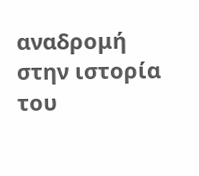αναδρομή στην ιστορία του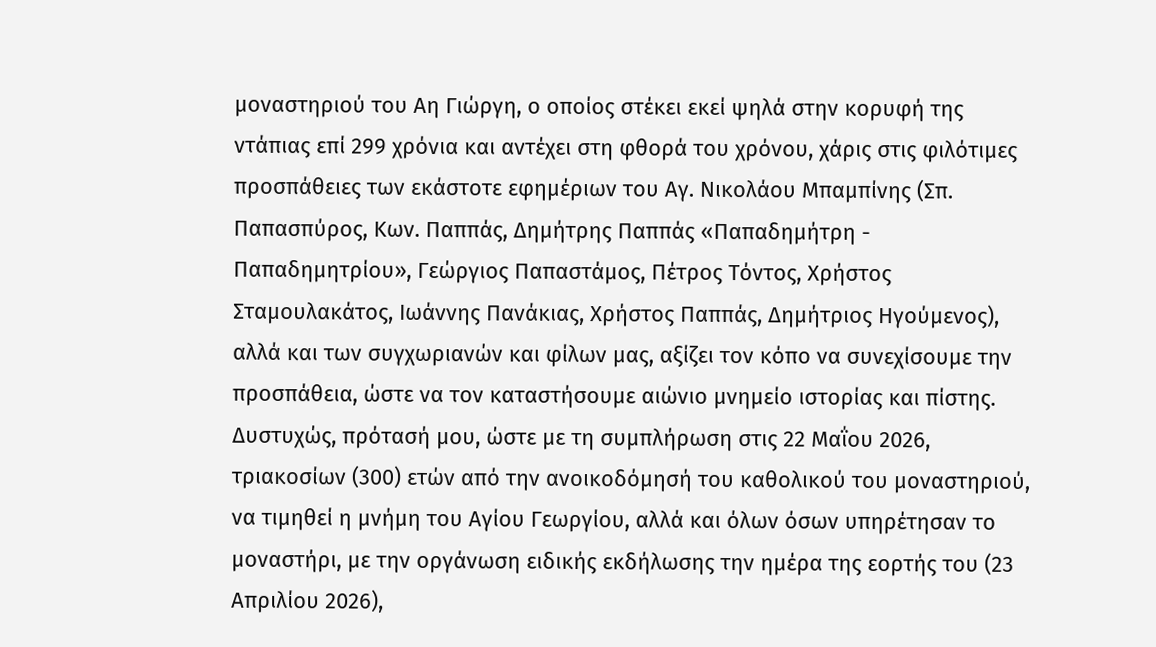μοναστηριού του Αη Γιώργη, ο οποίος στέκει εκεί ψηλά στην κορυφή της ντάπιας επί 299 χρόνια και αντέχει στη φθορά του χρόνου, χάρις στις φιλότιμες προσπάθειες των εκάστοτε εφημέριων του Αγ. Νικολάου Μπαμπίνης (Σπ. Παπασπύρος, Κων. Παππάς, Δημήτρης Παππάς «Παπαδημήτρη - Παπαδημητρίου», Γεώργιος Παπαστάμος, Πέτρος Τόντος, Χρήστος Σταμουλακάτος, Ιωάννης Πανάκιας, Χρήστος Παππάς, Δημήτριος Ηγούμενος), αλλά και των συγχωριανών και φίλων μας, αξίζει τον κόπο να συνεχίσουμε την προσπάθεια, ώστε να τον καταστήσουμε αιώνιο μνημείο ιστορίας και πίστης. Δυστυχώς, πρότασή μου, ώστε με τη συμπλήρωση στις 22 Μαΐου 2026, τριακοσίων (300) ετών από την ανοικοδόμησή του καθολικού του μοναστηριού, να τιμηθεί η μνήμη του Αγίου Γεωργίου, αλλά και όλων όσων υπηρέτησαν το μοναστήρι, με την οργάνωση ειδικής εκδήλωσης την ημέρα της εορτής του (23 Απριλίου 2026),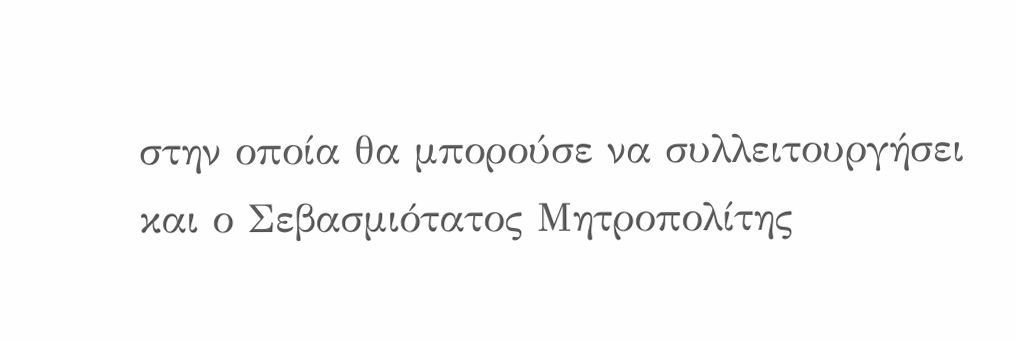στην οποία θα μπορούσε να συλλειτουργήσει και ο Σεβασμιότατος Μητροπολίτης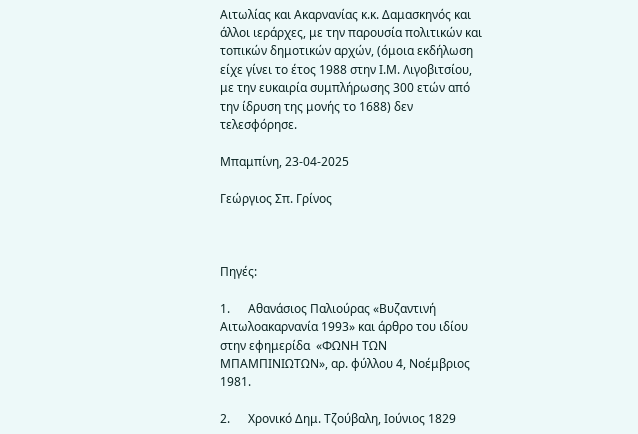Αιτωλίας και Ακαρνανίας κ.κ. Δαμασκηνός και άλλοι ιεράρχες, με την παρουσία πολιτικών και τοπικών δημοτικών αρχών, (όμοια εκδήλωση είχε γίνει το έτος 1988 στην Ι.Μ. Λιγοβιτσίου, με την ευκαιρία συμπλήρωσης 300 ετών από την ίδρυση της μονής το 1688) δεν τελεσφόρησε.

Μπαμπίνη, 23-04-2025

Γεώργιος Σπ. Γρίνος



Πηγές:

1.      Αθανάσιος Παλιούρας «Βυζαντινή Αιτωλοακαρνανία 1993» και άρθρο του ιδίου στην εφημερίδα  «ΦΩΝΗ ΤΩΝ ΜΠΑΜΠΙΝΙΩΤΩΝ», αρ. φύλλου 4, Νοέμβριος 1981.

2.      Χρονικό Δημ. Τζούβαλη, Ιούνιος 1829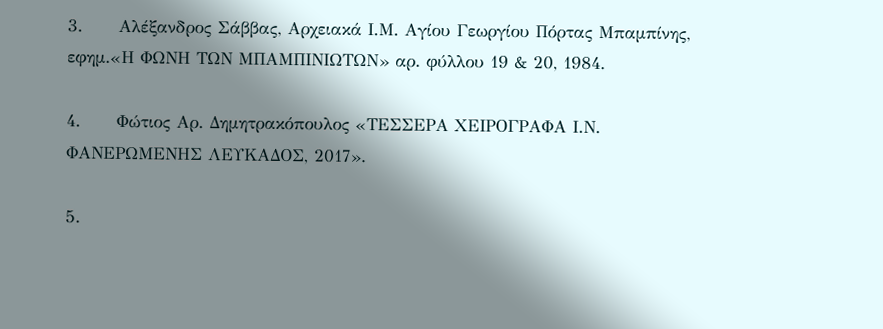3.      Αλέξανδρος Σάββας, Αρχειακά Ι.Μ. Αγίου Γεωργίου Πόρτας Μπαμπίνης, εφημ.«Η ΦΩΝΗ ΤΩΝ ΜΠΑΜΠΙΝΙΩΤΩΝ» αρ. φύλλου 19 & 20, 1984.

4.      Φώτιος Αρ. Δημητρακόπουλος «ΤΕΣΣΕΡΑ ΧΕΙΡΟΓΡΑΦΑ Ι.Ν. ΦΑΝΕΡΩΜΕΝΗΣ ΛΕΥΚΑΔΟΣ, 2017».

5.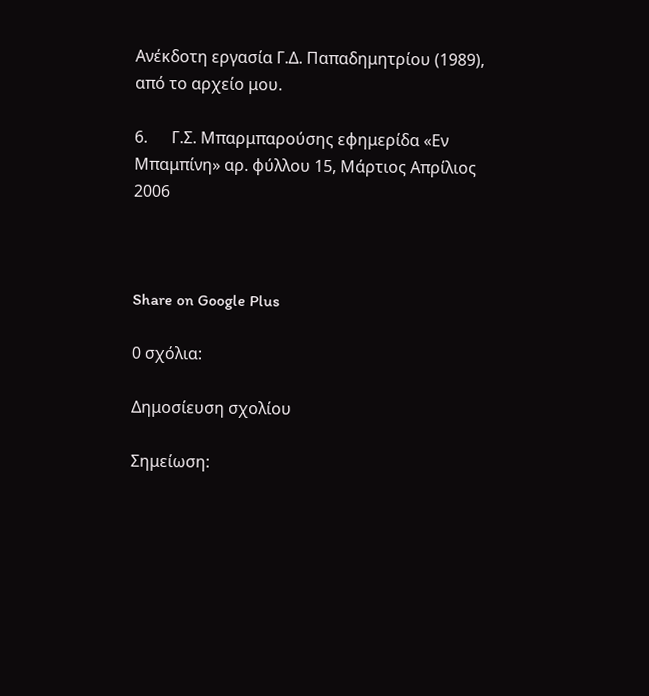Ανέκδοτη εργασία Γ.Δ. Παπαδημητρίου (1989), από το αρχείο μου.

6.      Γ.Σ. Μπαρμπαρούσης εφημερίδα «Εν Μπαμπίνη» αρ. φύλλου 15, Μάρτιος Απρίλιος 2006



Share on Google Plus

0 σχόλια:

Δημοσίευση σχολίου

Σημείωση: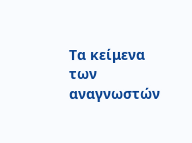Τα κείμενα των αναγνωστών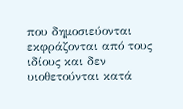που δημοσιεύονται εκφράζονται από τους ιδίους και δεν υιοθετούνται κατά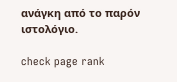ανάγκη από το παρόν ιστολόγιο.

check page rank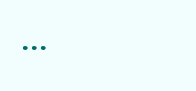...